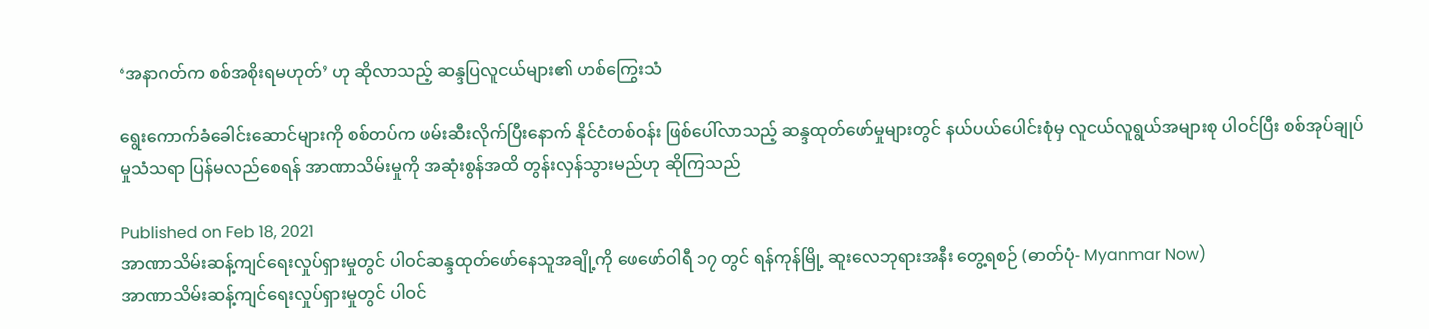‘အနာဂတ်က စစ်အစိုးရမဟုတ်’ ဟု ဆိုလာသည့် ဆန္ဒပြလူငယ်များ၏ ဟစ်ကြွေးသံ

ရွေးကောက်ခံခေါင်းဆောင်များကို စစ်တပ်က ဖမ်းဆီးလိုက်ပြီးနောက် နိုင်ငံတစ်ဝန်း ဖြစ်ပေါ်လာသည့် ဆန္ဒထုတ်ဖော်မှုများတွင် နယ်ပယ်ပေါင်းစုံမှ လူငယ်လူရွယ်အများစု ပါဝင်ပြီး စစ်အုပ်ချုပ်မှုသံသရာ ပြန်မလည်စေရန် အာဏာသိမ်းမှုကို အဆုံးစွန်အထိ တွန်းလှန်သွားမည်ဟု ဆိုကြသည်

Published on Feb 18, 2021
အာဏာသိမ်းဆန့်ကျင်ရေးလှုပ်ရှားမှုတွင် ပါဝင်ဆန္ဒထုတ်ဖော်နေသူအချို့ကို ဖေဖော်ဝါရီ ၁၇ တွင် ရန်ကုန်မြို့ ဆူးလေဘုရားအနီး တွေ့ရစဉ် (ဓာတ်ပုံ- Myanmar Now)
အာဏာသိမ်းဆန့်ကျင်ရေးလှုပ်ရှားမှုတွင် ပါဝင်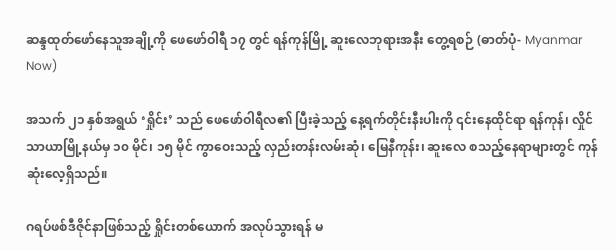ဆန္ဒထုတ်ဖော်နေသူအချို့ကို ဖေဖော်ဝါရီ ၁၇ တွင် ရန်ကုန်မြို့ ဆူးလေဘုရားအနီး တွေ့ရစဉ် (ဓာတ်ပုံ- Myanmar Now)

အသက် ၂၁ နှစ်အရွယ် ‘ရှိုင်း’ သည် ဖေဖော်ဝါရီလ၏ ပြီးခဲ့သည့် နေ့ရက်တိုင်းနီးပါးကို ၎င်းနေထိုင်ရာ ရန်ကုန်၊ လှိုင်သာယာမြို့နယ်မှ ၁၀ မိုင်၊ ၁၅ မိုင် ကွာဝေးသည့် လှည်းတန်းလမ်းဆုံ၊ မြေနီကုန်း၊ ဆူးလေ စသည့်နေရာများတွင် ကုန်ဆုံးလေ့ရှိသည်။

ဂရပ်ဖစ်ဒီဇိုင်နာဖြစ်သည့် ရှိုင်းတစ်ယောက် အလုပ်သွားရန် မ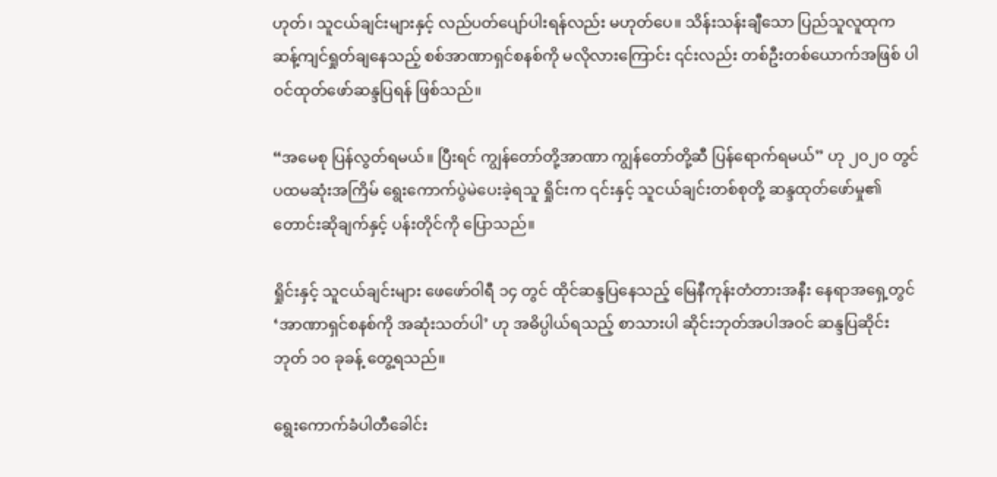ဟုတ်၊ သူငယ်ချင်းများနှင့် လည်ပတ်ပျော်ပါးရန်လည်း မဟုတ်ပေ။ သိန်းသန်းချီသော ပြည်သူလူထုက ဆန့်ကျင်ရှုတ်ချနေသည့် စစ်အာဏာရှင်စနစ်ကို မလိုလားကြောင်း ၎င်းလည်း တစ်ဦးတစ်ယောက်အဖြစ် ပါဝင်ထုတ်ဖော်ဆန္ဒပြရန် ဖြစ်သည်။

“အမေစု ပြန်လွတ်ရမယ်။ ပြီးရင် ကျွန်တော်တို့အာဏာ ကျွန်တော်တို့ဆီ ပြန်ရောက်ရမယ်” ဟု ၂၀၂၀ တွင် ပထမဆုံးအကြိမ် ရွေးကောက်ပွဲမဲပေးခဲ့ရသူ ရှိုင်းက ၎င်းနှင့် သူငယ်ချင်းတစ်စုတို့ ဆန္ဒထုတ်ဖော်မှု၏ တောင်းဆိုချက်နှင့် ပန်းတိုင်ကို ပြောသည်။

ရှိုင်းနှင့် သူငယ်ချင်းများ ဖေဖော်ဝါရီ ၁၄ တွင် ထိုင်ဆန္ဒပြနေသည့် မြေနီကုန်းတံတားအနီး နေရာအရှေ့တွင် ‘အာဏာရှင်စနစ်ကို အဆုံးသတ်ပါ’ ဟု အဓိပ္ပါယ်ရသည့် စာသားပါ ဆိုင်းဘုတ်အပါအဝင် ဆန္ဒပြဆိုင်းဘုတ် ၁၀ ခုခန့် တွေ့ရသည်။

ရွေးကောက်ခံပါတီခေါင်း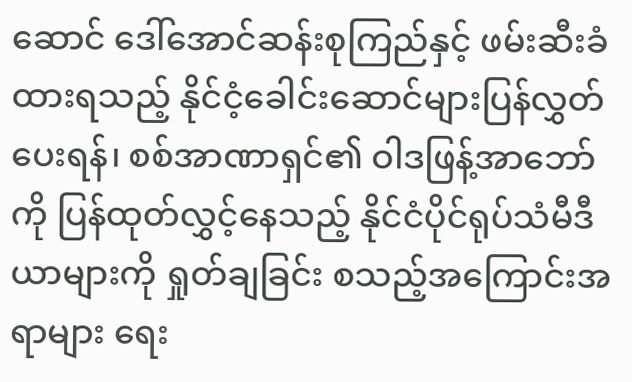ဆောင် ဒေါ်အောင်ဆန်းစုကြည်နှင့် ဖမ်းဆီးခံထားရသည့် နိုင်ငံ့ခေါင်းဆောင်များပြန်လွှတ်ပေးရန်၊ စစ်အာဏာရှင်၏ ဝါဒဖြန့်အာဘော်ကို ပြန်ထုတ်လွှင့်နေသည့် နိုင်ငံပိုင်ရုပ်သံမီဒီယာများကို ရှုတ်ချခြင်း စသည့်အကြောင်းအရာများ ရေး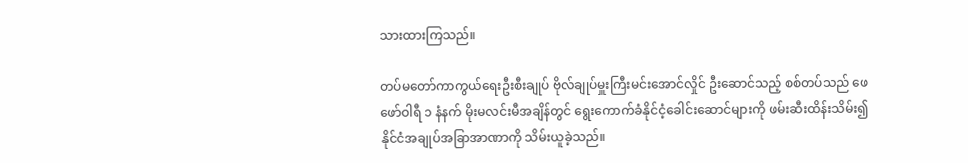သားထားကြသည်။

တပ်မတော်ကာကွယ်ရေးဦးစီးချုပ် ဗိုလ်ချုပ်မှူးကြီးမင်းအောင်လှိုင် ဦးဆောင်သည့် စစ်တပ်သည် ဖေဖော်ဝါရီ ၁ နံနက် မိုးမလင်းမီအချိန်တွင် ရွေးကောက်ခံနိုင်ငံ့ခေါင်းဆောင်များကို ဖမ်းဆီးထိန်းသိမ်း၍ နိုင်ငံအချုပ်အခြာအာဏာကို သိမ်းယူခဲ့သည်။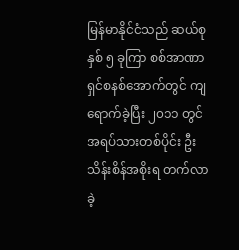မြန်မာနိုင်ငံသည် ဆယ်စုနှစ် ၅ ခုကြာ စစ်အာဏာရှင်စနစ်အောက်တွင် ကျရောက်ခဲ့ပြီး ၂၀၁၁ တွင် အရပ်သားတစ်ပိုင်း ဦးသိန်းစိန်အစိုးရ တက်လာခဲ့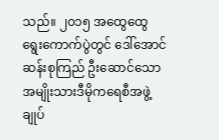သည်။ ၂၀၁၅ အထွေထွေရွေးကောက်ပွဲတွင် ဒေါ်အောင်ဆန်းစုကြည် ဦးဆောင်သော အမျိုးသားဒီမိုကရေစီအဖွဲ့ချုပ်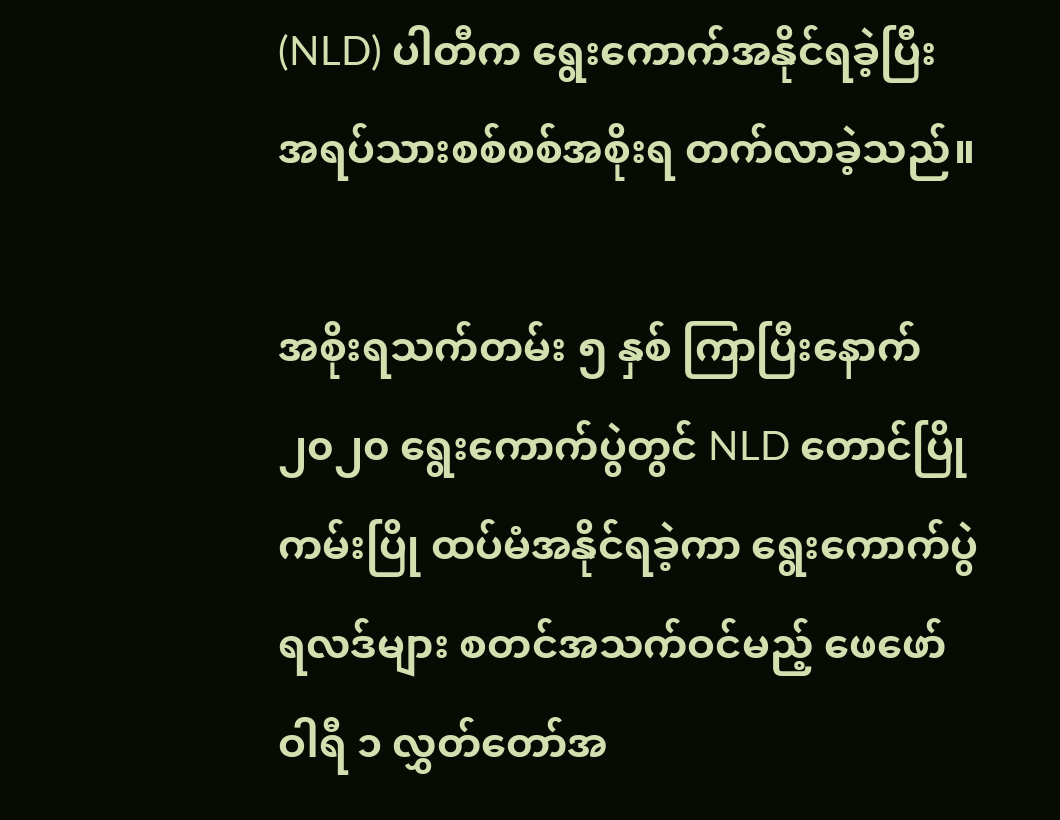(NLD) ပါတီက ရွေးကောက်အနိုင်ရခဲ့ပြီး အရပ်သားစစ်စစ်အစိုးရ တက်လာခဲ့သည်။

အစိုးရသက်တမ်း ၅ နှစ် ကြာပြီးနောက် ၂၀၂၀ ရွေးကောက်ပွဲတွင် NLD တောင်ပြိုကမ်းပြို ထပ်မံအနိုင်ရခဲ့ကာ ရွေးကောက်ပွဲရလဒ်များ စတင်အသက်ဝင်မည့် ဖေဖော်ဝါရီ ၁ လွှတ်တော်အ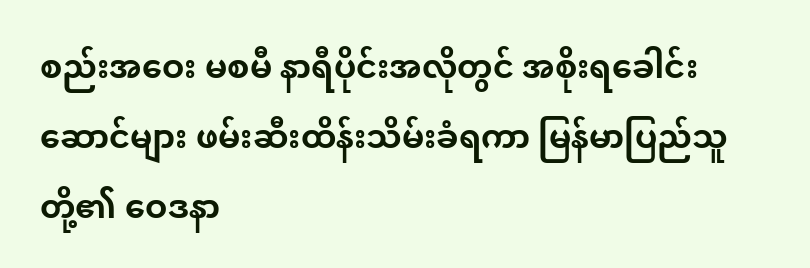စည်းအဝေး မစမီ နာရီပိုင်းအလိုတွင် အစိုးရခေါင်းဆောင်များ ဖမ်းဆီးထိန်းသိမ်းခံရကာ မြန်မာပြည်သူတို့၏ ဝေဒနာ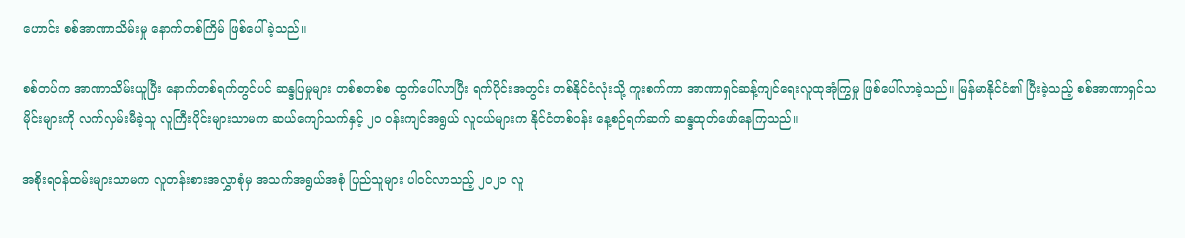ဟောင်း စစ်အာဏာသိမ်းမှု နောက်တစ်ကြိမ် ဖြစ်ပေါ်ခဲ့သည်။

စစ်တပ်က အာဏာသိမ်းယူပြီး နောက်တစ်ရက်တွင်ပင် ဆန္ဒပြမှုများ တစ်စတစ်စ ထွက်ပေါ်လာပြီး ရက်ပိုင်းအတွင်း တစ်နိုင်ငံလုံးသို့ ကူးစက်ကာ အာဏာရှင်ဆန့်ကျင်ရေးလူထုအုံကြွမှု ဖြစ်ပေါ်လာခဲ့သည်။ မြန်မာနိုင်ငံ၏ ပြီးခဲ့သည့် စစ်အာဏာရှင်သမိုင်းများကို လက်လှမ်းမီခဲ့သူ လူကြီးပိုင်းများသာမက ဆယ်ကျော်သက်နှင့် ၂၀ ဝန်းကျင်အရွယ် လူငယ်များက နိုင်ငံတစ်ဝန်း နေ့စဉ်ရက်ဆက် ဆန္ဒထုတ်ဖော်နေကြသည်။

အစိုးရဝန်ထမ်းများသာမက လူတန်းစားအလွှာစုံမှ အသက်အရွယ်အစုံ ပြည်သူများ ပါဝင်လာသည့် ၂၀၂၁ လူ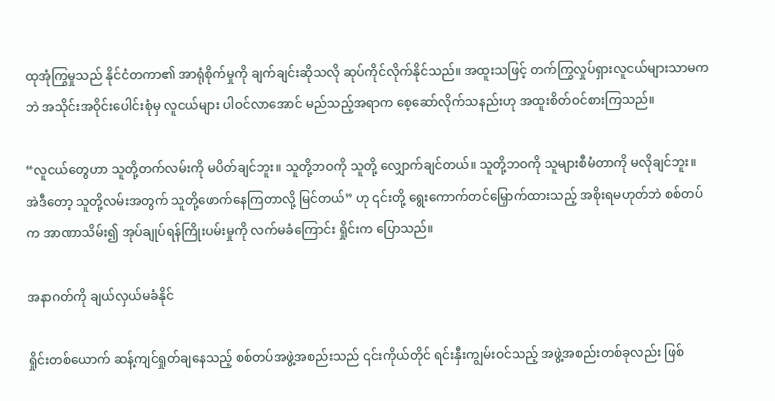ထုအုံကြွမှုသည် နိုင်ငံတကာ၏ အာရုံစိုက်မှုကို ချက်ချင်းဆိုသလို ဆုပ်ကိုင်လိုက်နိုင်သည်။ အထူးသဖြင့် တက်ကြွလှုပ်ရှားလူငယ်များသာမကဘဲ အသိုင်းအဝိုင်းပေါင်းစုံမှ လူငယ်များ ပါဝင်လာအောင် မည်သည့်အရာက စေ့ဆော်လိုက်သနည်းဟု အထူးစိတ်ဝင်စားကြသည်။

“လူငယ်တွေဟာ သူတို့တက်လမ်းကို မပိတ်ချင်ဘူး။ သူတို့ဘဝကို သူတို့ လျှောက်ချင်တယ်။ သူတို့ဘဝကို သူများစီမံတာကို မလိုချင်ဘူး။ အဲဒီတော့ သူတို့လမ်းအတွက် သူတို့ဖောက်နေကြတာလို့ မြင်တယ်” ဟု ၎င်းတို့ ရွေးကောက်တင်မြှောက်ထားသည့် အစိုးရမဟုတ်ဘဲ စစ်တပ်က အာဏာသိမ်း၍ အုပ်ချုပ်ရန်ကြိုးပမ်းမှုကို လက်မခံကြောင်း ရှိုင်းက ပြောသည်။

အနာဂတ်ကို ချယ်လှယ်မခံနိုင်

ရှိုင်းတစ်ယောက် ဆန့်ကျင်ရှုတ်ချနေသည့် စစ်တပ်အဖွဲ့အစည်းသည် ၎င်းကိုယ်တိုင် ရင်းနှီးကျွမ်းဝင်သည့် အဖွဲ့အစည်းတစ်ခုလည်း ဖြစ်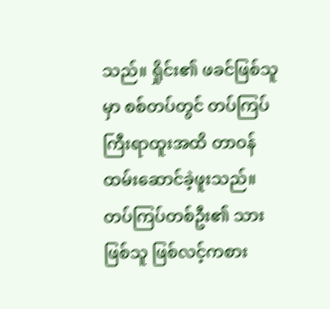သည်။ ရှိုင်း၏ ဖခင်ဖြစ်သူမှာ စစ်တပ်တွင် တပ်ကြပ်ကြီးရာထူးအထိ တာဝန်ထမ်းဆောင်ခဲ့ဖူးသည်။ တပ်ကြပ်တစ်ဦး၏ သားဖြစ်သူ ဖြစ်လင့်ကစား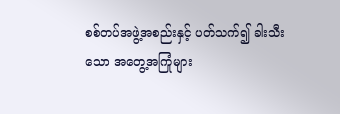စစ်တပ်အဖွဲ့အစည်းနှင့် ပတ်သက်၍ ခါးသီးသော အတွေ့အကြုံများ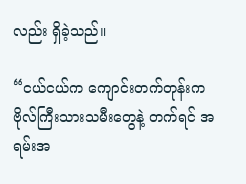လည်း ရှိခဲ့သည်။

“ငယ်ငယ်က ကျောင်းတက်တုန်းက ဗိုလ်ကြီးသားသမီးတွေနဲ့ တက်ရင် အရမ်းအ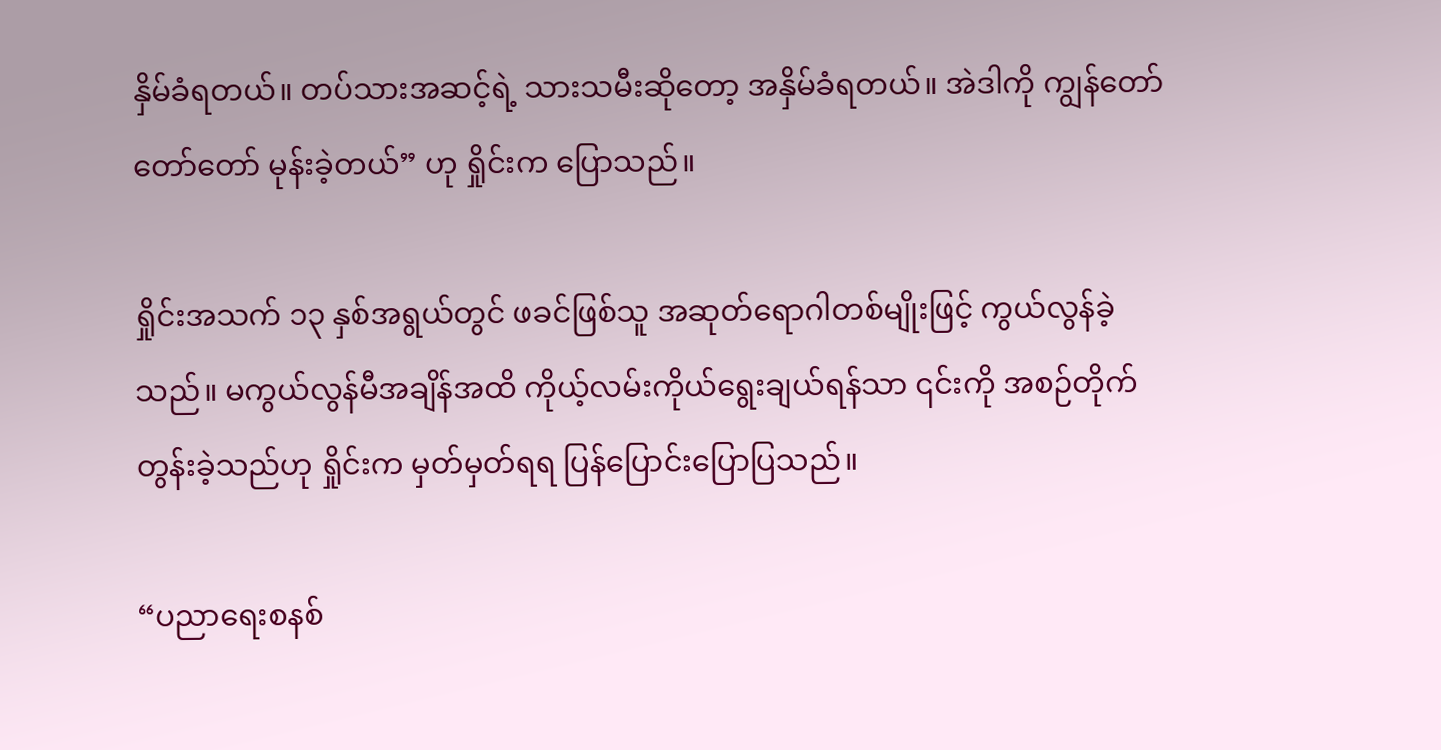နှိမ်ခံရတယ်။ တပ်သားအဆင့်ရဲ့ သားသမီးဆိုတော့ အနှိမ်ခံရတယ်။ အဲဒါကို ကျွန်တော်တော်တော် မုန်းခဲ့တယ်” ဟု ရှိုင်းက ပြောသည်။

ရှိုင်းအသက် ၁၃ နှစ်အရွယ်တွင် ဖခင်ဖြစ်သူ အဆုတ်ရောဂါတစ်မျိုးဖြင့် ကွယ်လွန်ခဲ့သည်။ မကွယ်လွန်မီအချိန်အထိ ကိုယ့်လမ်းကိုယ်ရွေးချယ်ရန်သာ ၎င်းကို အစဉ်တိုက်တွန်းခဲ့သည်ဟု ရှိုင်းက မှတ်မှတ်ရရ ပြန်ပြောင်းပြောပြသည်။

“ပညာရေးစနစ်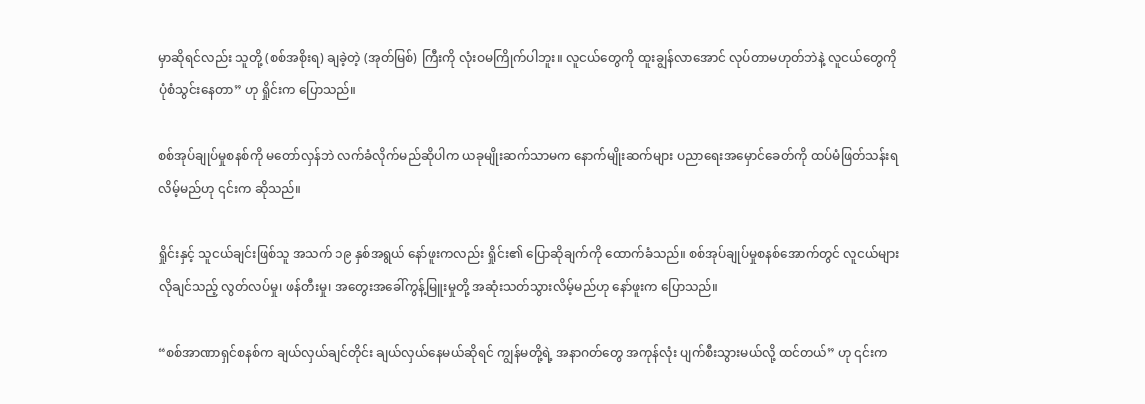မှာဆိုရင်လည်း သူတို့ (စစ်အစိုးရ) ချခဲ့တဲ့ (အုတ်မြစ်) ကြီးကို လုံးဝမကြိုက်ပါဘူး။ လူငယ်တွေကို ထူးချွန်လာအောင် လုပ်တာမဟုတ်ဘဲနဲ့ လူငယ်တွေကို ပုံစံသွင်းနေတာ” ဟု ရှိုင်းက ပြောသည်။

စစ်အုပ်ချုပ်မှုစနစ်ကို မတော်လှန်ဘဲ လက်ခံလိုက်မည်ဆိုပါက ယခုမျိုးဆက်သာမက နောက်မျိုးဆက်များ ပညာရေးအမှောင်ခေတ်ကို ထပ်မံဖြတ်သန်းရလိမ့်မည်ဟု ၎င်းက ဆိုသည်။

ရှိုင်းနှင့် သူငယ်ချင်းဖြစ်သူ အသက် ၁၉ နှစ်အရွယ် နော်ဖူးကလည်း ရှိုင်း၏ ပြောဆိုချက်ကို ထောက်ခံသည်။ စစ်အုပ်ချုပ်မှုစနစ်အောက်တွင် လူငယ်များ လိုချင်သည့် လွတ်လပ်မှု၊ ဖန်တီးမှု၊ အတွေးအခေါ်ကွန့်မြူးမှုတို့ အဆုံးသတ်သွားလိမ့်မည်ဟု နော်ဖူးက ပြောသည်။

“စစ်အာဏာရှင်စနစ်က ချယ်လှယ်ချင်တိုင်း ချယ်လှယ်နေမယ်ဆိုရင် ကျွန်မတို့ရဲ့ အနာဂတ်တွေ အကုန်လုံး ပျက်စီးသွားမယ်လို့ ထင်တယ်” ဟု ၎င်းက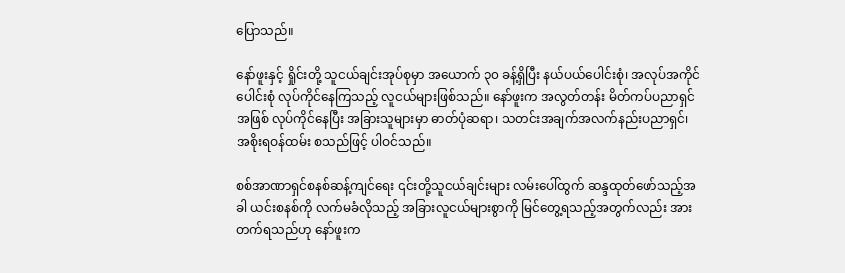ပြောသည်။

နော်ဖူးနှင့် ရှိုင်းတို့ သူငယ်ချင်းအုပ်စုမှာ အယောက် ၃၀ ခန့်ရှိပြီး နယ်ပယ်ပေါင်းစုံ၊ အလုပ်အကိုင်ပေါင်းစုံ လုပ်ကိုင်နေကြသည့် လူငယ်များဖြစ်သည်။ နော်ဖူးက အလွတ်တန်း မိတ်ကပ်ပညာရှင်အဖြစ် လုပ်ကိုင်နေပြီး အခြားသူများမှာ ဓာတ်ပုံဆရာ၊ သတင်းအချက်အလက်နည်းပညာရှင်၊ အစိုးရဝန်ထမ်း စသည်ဖြင့် ပါဝင်သည်။

စစ်အာဏာရှင်စနစ်ဆန့်ကျင်ရေး ၎င်းတို့သူငယ်ချင်းများ လမ်းပေါ်ထွက် ဆန္ဒထုတ်ဖော်သည့်အခါ ယင်းစနစ်ကို လက်မခံလိုသည့် အခြားလူငယ်များစွာကို မြင်တွေ့ရသည့်အတွက်လည်း အားတက်ရသည်ဟု နော်ဖူးက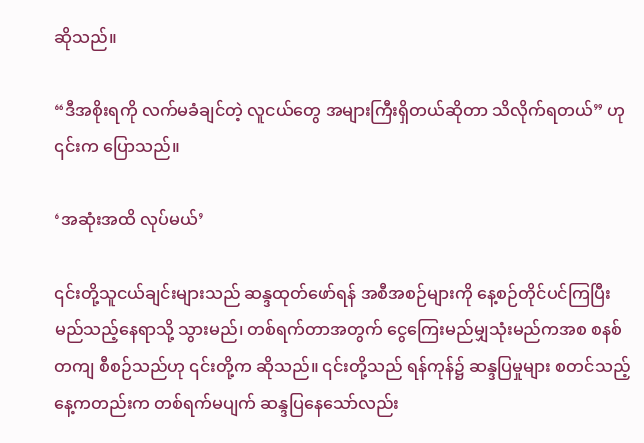ဆိုသည်။

“ဒီအစိုးရကို လက်မခံချင်တဲ့ လူငယ်တွေ အများကြီးရှိတယ်ဆိုတာ သိလိုက်ရတယ်” ဟု ၎င်းက ပြောသည်။

‘အဆုံးအထိ လုပ်မယ်’

၎င်းတို့သူငယ်ချင်းများသည် ဆန္ဒထုတ်ဖော်ရန် အစီအစဉ်များကို နေ့စဉ်တိုင်ပင်ကြပြီး မည်သည့်နေရာသို့ သွားမည်၊ တစ်ရက်တာအတွက် ငွေကြေးမည်မျှသုံးမည်ကအစ စနစ်တကျ စီစဉ်သည်ဟု ၎င်းတို့က ဆိုသည်။ ၎င်းတို့သည် ရန်ကုန်၌ ဆန္ဒပြမှုများ စတင်သည့် နေ့ကတည်းက တစ်ရက်မပျက် ဆန္ဒပြနေသော်လည်း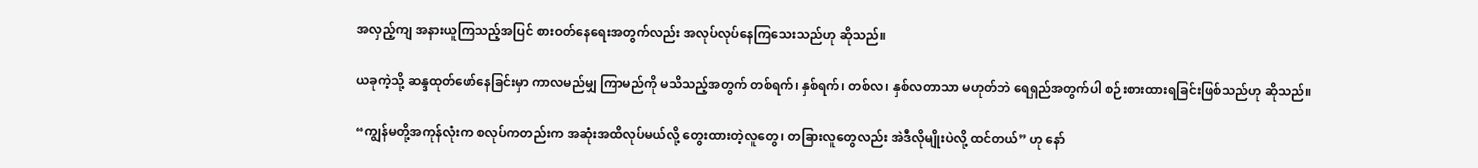အလှည့်ကျ အနားယူကြသည့်အပြင် စားဝတ်နေရေးအတွက်လည်း အလုပ်လုပ်နေကြသေးသည်ဟု ဆိုသည်။

ယခုကဲ့သို့ ဆန္ဒထုတ်ဖော်နေခြင်းမှာ ကာလမည်မျှ ကြာမည်ကို မသိသည့်အတွက် တစ်ရက်၊ နှစ်ရက်၊ တစ်လ၊ နှစ်လတာသာ မဟုတ်ဘဲ ရေရှည်အတွက်ပါ စဉ်းစားထားရခြင်းဖြစ်သည်ဟု ဆိုသည်။

“ကျွန်မတို့အကုန်လုံးက စလုပ်ကတည်းက အဆုံးအထိလုပ်မယ်လို့ တွေးထားတဲ့လူတွေ၊ တခြားလူတွေလည်း အဲဒီလိုမျိုးပဲလို့ ထင်တယ်” ဟု နော်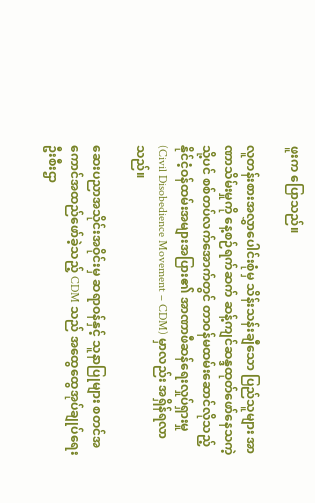ဖူးက ပြောသည်။

လူတန်းစားအလွှာပေါင်းစုံမှ သိန်းသန်းချီသော ပြည်သူများ အာဏာသိမ်းမှုကို နေ့စဉ်ရက်ဆက် ဆန့်ကျင်ဆန္ဒထုတ်ဖော်နေသကဲ့သို့ပင် စစ်တပ်လက်အောက်တွင် တာဝန်မထမ်းဆောင်လိုသည့် နိုင်ငံ့ဝန်ထမ်းအများအပြား၏ အာဏာဖီဆန်ရေးလှုပ်ရှားမှု (Civil Disobedience Movement – CDM) မှာလည်း အရှိန်ရလာသည်။

ဆေးပညာအသိုင်းအဝိုင်းမှ ဆရာဝန်နှင့် သူနာပြုများ စတင်အကောင်အထည်ဖော်ခဲ့သည့် CDM သည် အထွေထွေအုပ်ချုပ်ရေးဦးစီးဌာ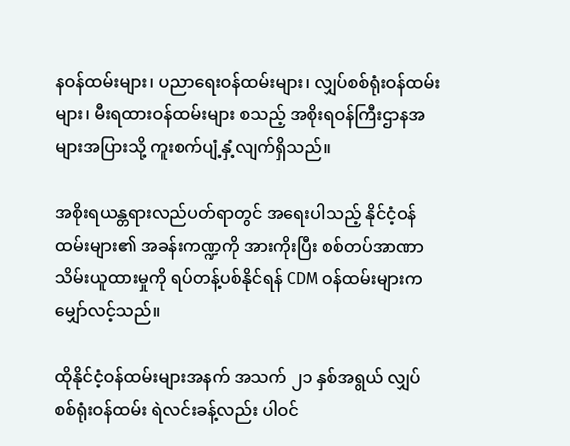နဝန်ထမ်းများ၊ ပညာရေးဝန်ထမ်းများ၊ လျှပ်စစ်ရုံးဝန်ထမ်းများ၊ မီးရထားဝန်ထမ်းများ စသည့် အစိုးရဝန်ကြီးဌာနအများအပြားသို့ ကူးစက်ပျံ့နှံ့လျက်ရှိသည်။

အစိုးရယန္တရားလည်ပတ်ရာတွင် အရေးပါသည့် နိုင်ငံ့ဝန်ထမ်းများ၏ အခန်းကဏ္ဍကို အားကိုးပြီး စစ်တပ်အာဏာသိမ်းယူထားမှုကို ရပ်တန့်ပစ်နိုင်ရန် CDM ဝန်ထမ်းများက မျှော်လင့်သည်။

ထိုနိုင်ငံ့ဝန်ထမ်းများအနက် အသက် ၂၁ နှစ်အရွယ် လျှပ်စစ်ရုံးဝန်ထမ်း ရဲလင်းခန့်လည်း ပါဝင်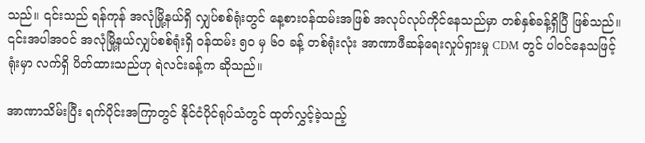သည်။ ၎င်းသည် ရန်ကုန် အလုံမြို့နယ်ရှိ လျှပ်စစ်ရုံးတွင် နေ့စားဝန်ထမ်းအဖြစ် အလုပ်လုပ်ကိုင်နေသည်မှာ တစ်နှစ်ခန့်ရှိပြီ ဖြစ်သည်။ ၎င်းအပါအဝင် အလုံမြို့နယ်လျှပ်စစ်ရုံးရှိ ဝန်ထမ်း ၅၀ မှ ၆၀ ခန့် တစ်ရုံးလုံး အာဏာဖီဆန်ရေးလှုပ်ရှားမှု CDM တွင် ပါဝင်နေသဖြင့် ရုံးမှာ လက်ရှိ ပိတ်ထားသည်ဟု ရဲလင်းခန့်က ဆိုသည်။

အာဏာသိမ်းပြီး ရက်ပိုင်းအကြာတွင် နိုင်ငံပိုင်ရုပ်သံတွင် ထုတ်လွှင့်ခဲ့သည့်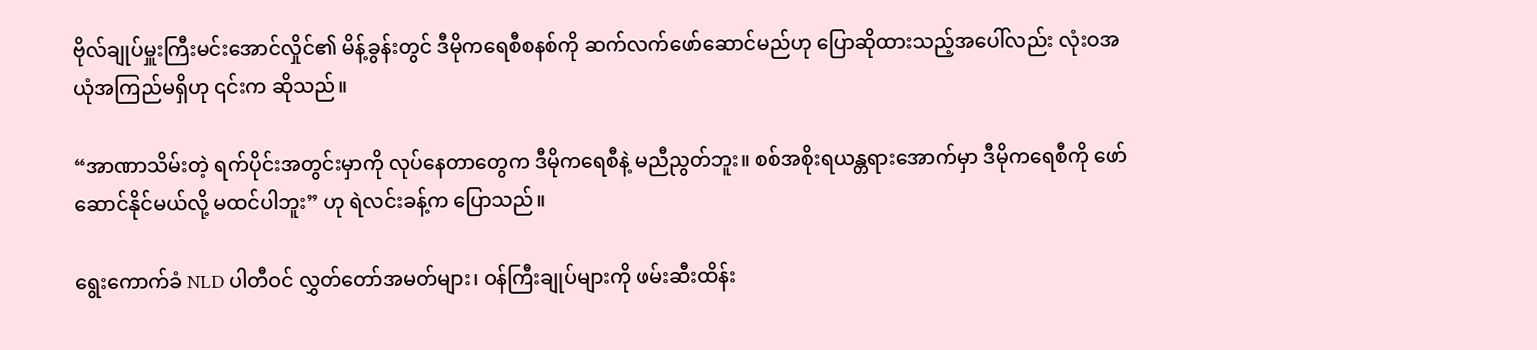ဗိုလ်ချုပ်မှူးကြီးမင်းအောင်လှိုင်၏ မိန့်ခွန်းတွင် ဒီမိုကရေစီစနစ်ကို ဆက်လက်ဖော်ဆောင်မည်ဟု ပြောဆိုထားသည့်အပေါ်လည်း လုံးဝအယုံအကြည်မရှိဟု ၎င်းက ဆိုသည်။

“အာဏာသိမ်းတဲ့ ရက်ပိုင်းအတွင်းမှာကို လုပ်နေတာတွေက ဒီမိုကရေစီနဲ့ မညီညွတ်ဘူး။ စစ်အစိုးရယန္တရားအောက်မှာ ဒီမိုကရေစီကို ဖော်ဆောင်နိုင်မယ်လို့ မထင်ပါဘူး” ဟု ရဲလင်းခန့်က ပြောသည်။

ရွေးကောက်ခံ NLD ပါတီဝင် လွှတ်တော်အမတ်များ၊ ဝန်ကြီးချုပ်များကို ဖမ်းဆီးထိန်း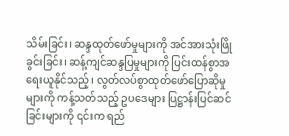သိမ်းခြင်း၊ ဆန္ဒထုတ်ဖော်မှုများကို အင်အားသုံးဖြိုခွင်းခြင်း၊ ဆန့်ကျင်ဆန္ဒပြမှုများကို ပြင်းထန်စွာအရေးယူနိုင်သည့်၊ လွတ်လပ်စွာထုတ်ဖော်ပြောဆိုမှုများကို ကန့်သတ်သည့် ဥပဒေများ ပြဋ္ဌာန်းပြင်ဆင်ခြင်းများကို ၎င်းက ရည်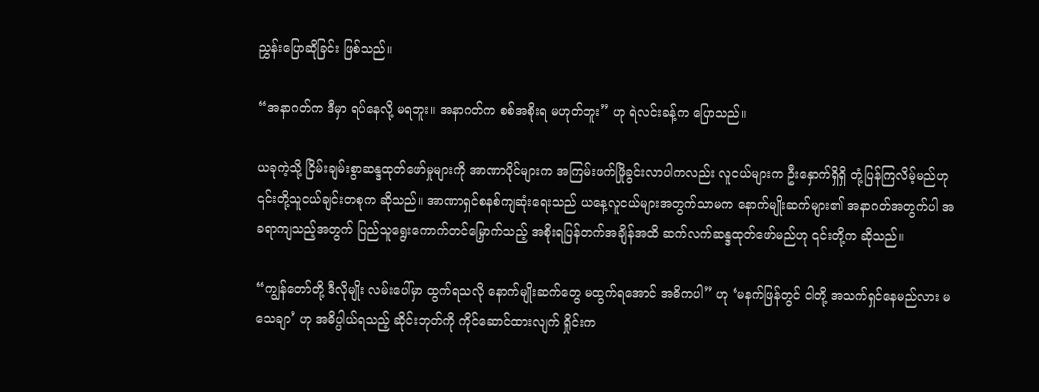ညွှန်းပြောဆိုခြင်း ဖြစ်သည်။

“အနာဂတ်က ဒီမှာ ရပ်နေလို့ မရဘူး။ အနာဂတ်က စစ်အစိုးရ မဟုတ်ဘူး” ဟု ရဲလင်းခန့်က ပြောသည်။

ယခုကဲ့သို့ ငြိမ်းချမ်းစွာဆန္ဒထုတ်ဖော်မှုများကို အာဏာပိုင်များက အကြမ်းဖက်ဖြိုခွင်းလာပါကလည်း လူငယ်များက ဦးနှောက်ရှိရှိ တုံ့ပြန်ကြလိမ့်မည်ဟု ၎င်းတို့သူငယ်ချင်းတစုက ဆိုသည်။ အာဏာရှင်စနစ်ကျဆုံးရေးသည် ယနေ့လူငယ်များအတွက်သာမက နောက်မျိုးဆက်များ၏ အနာဂတ်အတွက်ပါ အခရာကျသည့်အတွက် ပြည်သူရွေးကောက်တင်မြှောက်သည့် အစိုးရပြန်တက်အချိန်အထိ ဆက်လက်ဆန္ဒထုတ်ဖော်မည်ဟု ၎င်းတို့က ဆိုသည်။

“ကျွန်တော်တို့ ဒီလိုမျိုး လမ်းပေါ်မှာ ထွက်ရသလို နောက်မျိုးဆက်တွေ မထွက်ရအောင် အဓိကပါ” ဟု ‘မနက်ဖြန်တွင် ငါတို့ အသက်ရှင်နေမည်လား မသေချာ’ ဟု အဓိပ္ပါယ်ရသည့် ဆိုင်းဘုတ်ကို ကိုင်ဆောင်ထားလျက် ရှိုင်းက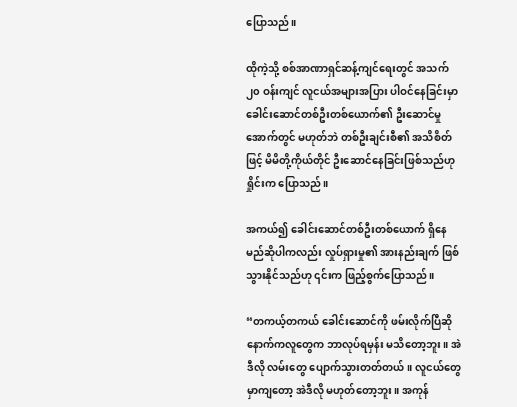ပြောသည်။

ထိုကဲ့သို့ စစ်အာဏာရှင်ဆန့်ကျင်ရေးတွင် အသက် ၂၀ ဝန်းကျင် လူငယ်အများအပြား ပါဝင်နေခြင်းမှာ ခေါင်းဆောင်တစ်ဦးတစ်ယောက်၏ ဦးဆောင်မှုအောက်တွင် မဟုတ်ဘဲ တစ်ဦးချင်းစီ၏ အသိစိတ်ဖြင့် မိမိတို့ကိုယ်တိုင် ဦးဆောင်နေခြင်းဖြစ်သည်ဟု ရှိုင်းက ပြောသည်။

အကယ်၍ ခေါင်းဆောင်တစ်ဦးတစ်ယောက် ရှိနေမည်ဆိုပါကလည်း လှုပ်ရှားမှု၏ အားနည်းချက် ဖြစ်သွားနိုင်သည်ဟု ၎င်းက ဖြည့်စွက်ပြောသည်။

“တကယ့်တကယ် ခေါင်းဆောင်ကို ဖမ်းလိုက်ပြီဆို နောက်ကလူတွေက ဘာလုပ်ရမှန်း မသိတော့ဘူး။ အဲဒီလို လမ်းတွေ ပျောက်သွားတတ်တယ်။ လူငယ်တွေမှာကျတော့ အဲဒီလို မဟုတ်တော့ဘူး။ အကုန်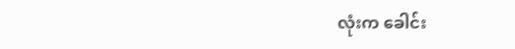လုံးက ခေါင်း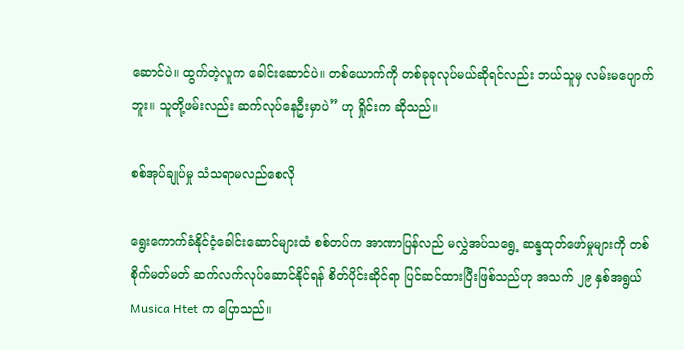ဆောင်ပဲ။ ထွက်တဲ့လူက ခေါင်းဆောင်ပဲ။ တစ်ယောက်ကို တစ်ခုခုလုပ်မယ်ဆိုရင်လည်း ဘယ်သူမှ လမ်းမပျောက်ဘူး။ သူတို့ဖမ်းလည်း ဆက်လုပ်နေဦးမှာပဲ” ဟု ရှိုင်းက ဆိုသည်။

စစ်အုပ်ချုပ်မှု သံသရာမလည်စေလို

ရွေးကောက်ခံနိုင်ငံ့ခေါင်းဆောင်များထံ စစ်တပ်က အာဏာပြန်လည် မလွှဲအပ်သရွေ့ ဆန္ဒထုတ်ဖော်မှုများကို တစ်စိုက်မတ်မတ် ဆက်လက်လုပ်ဆောင်နိုင်ရန် စိတ်ပိုင်းဆိုင်ရာ ပြင်ဆင်ထားပြီးဖြစ်သည်ဟု အသက် ၂၉ နှစ်အရွယ် Musica Htet က ပြောသည်။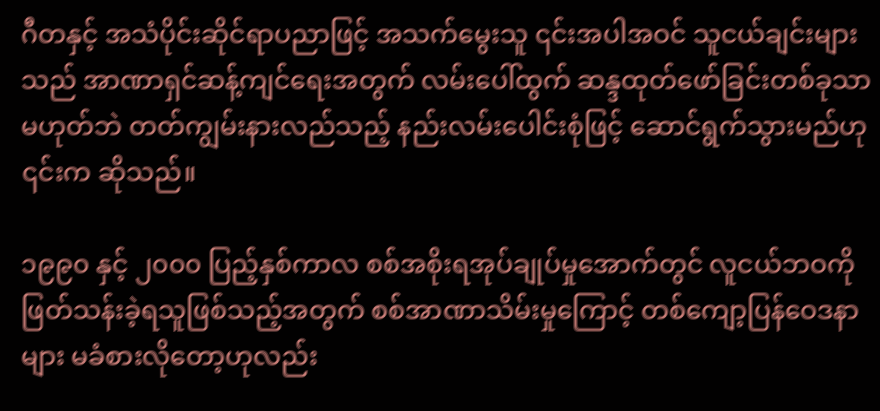ဂီတနှင့် အသံပိုင်းဆိုင်ရာပညာဖြင့် အသက်မွေးသူ ၎င်းအပါအဝင် သူငယ်ချင်းများသည် အာဏာရှင်ဆန့်ကျင်ရေးအတွက် လမ်းပေါ်ထွက် ဆန္ဒထုတ်ဖော်ခြင်းတစ်ခုသာ မဟုတ်ဘဲ တတ်ကျွမ်းနားလည်သည့် နည်းလမ်းပေါင်းစုံဖြင့် ဆောင်ရွက်သွားမည်ဟု ၎င်းက ဆိုသည်။

၁၉၉၀ နှင့် ၂၀၀၀ ပြည့်နှစ်ကာလ စစ်အစိုးရအုပ်ချုပ်မှုအောက်တွင် လူငယ်ဘဝကို ဖြတ်သန်းခဲ့ရသူဖြစ်သည့်အတွက် စစ်အာဏာသိမ်းမှုကြောင့် တစ်ကျော့ပြန်ဝေဒနာများ မခံစားလိုတော့ဟုလည်း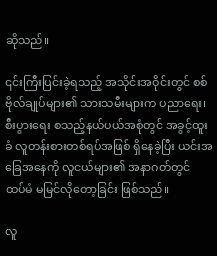ဆိုသည်။

၎င်းကြီးပြင်းခဲ့ရသည့် အသိုင်းအဝိုင်းတွင် စစ်ဗိုလ်ချုပ်များ၏ သားသမီးများက ပညာရေး၊ စီးပွားရေး စသည့်နယ်ပယ်အစုံတွင် အခွင့်ထူးခံ လူတန်းစားတစ်ရပ်အဖြစ် ရှိနေခဲ့ပြီး ယင်းအခြေအနေကို လူငယ်များ၏ အနာဂတ်တွင် ထပ်မံ မမြင်လိုတော့ခြင်း ဖြစ်သည်။

လူ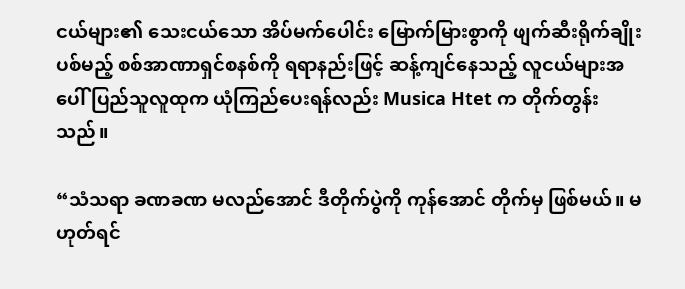ငယ်များ၏ သေးငယ်သော အိပ်မက်ပေါင်း မြောက်မြားစွာကို ဖျက်ဆီးရိုက်ချိုးပစ်မည့် စစ်အာဏာရှင်စနစ်ကို ရရာနည်းဖြင့် ဆန့်ကျင်နေသည့် လူငယ်များအပေါ် ပြည်သူလူထုက ယုံကြည်ပေးရန်လည်း Musica Htet က တိုက်တွန်းသည်။

“သံသရာ ခဏခဏ မလည်အောင် ဒီတိုက်ပွဲကို ကုန်အောင် တိုက်မှ ဖြစ်မယ်။ မဟုတ်ရင်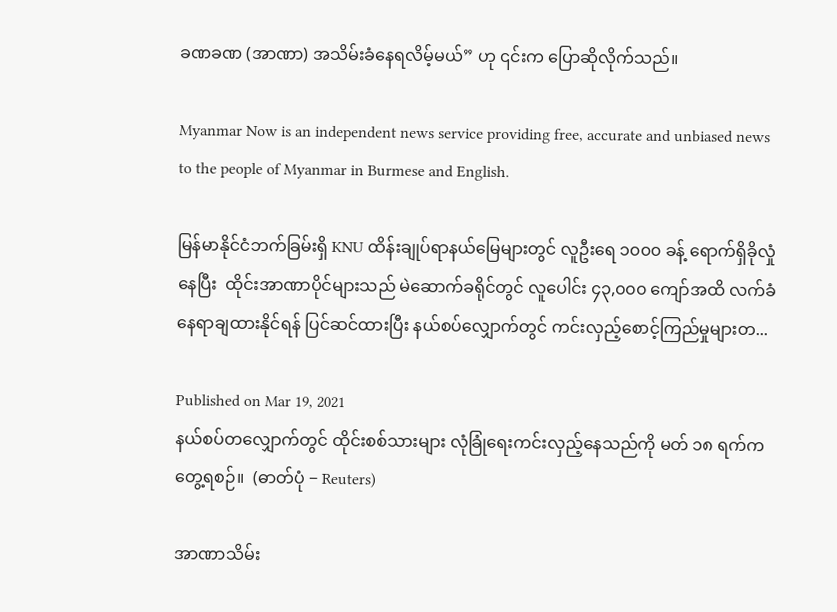ခဏခဏ (အာဏာ) အသိမ်းခံနေရလိမ့်မယ်” ဟု ၎င်းက ပြောဆိုလိုက်သည်။

Myanmar Now is an independent news service providing free, accurate and unbiased news to the people of Myanmar in Burmese and English.

မြန်မာနိုင်ငံဘက်ခြမ်းရှိ KNU ထိန်းချုပ်ရာနယ်မြေများတွင် လူဦးရေ ၁၀၀၀ ခန့် ရောက်ရှိခိုလှုံနေပြီး  ထိုင်းအာဏာပိုင်များသည် မဲဆောက်ခရိုင်တွင် လူပေါင်း ၄၃,၀၀၀ ကျော်အထိ လက်ခံနေရာချထားနိုင်ရန် ပြင်ဆင်ထားပြီး နယ်စပ်လျှောက်တွင် ကင်းလှည့်စောင့်ကြည်မှုများတ...

Published on Mar 19, 2021
နယ်စပ်တလျှောက်တွင် ထိုင်းစစ်သားများ လုံခြုံရေးကင်းလှည့်နေသည်ကို မတ် ၁၈ ရက်က တွေ့ရစဉ်။  (ဓာတ်ပုံ − Reuters)

အာဏာသိမ်း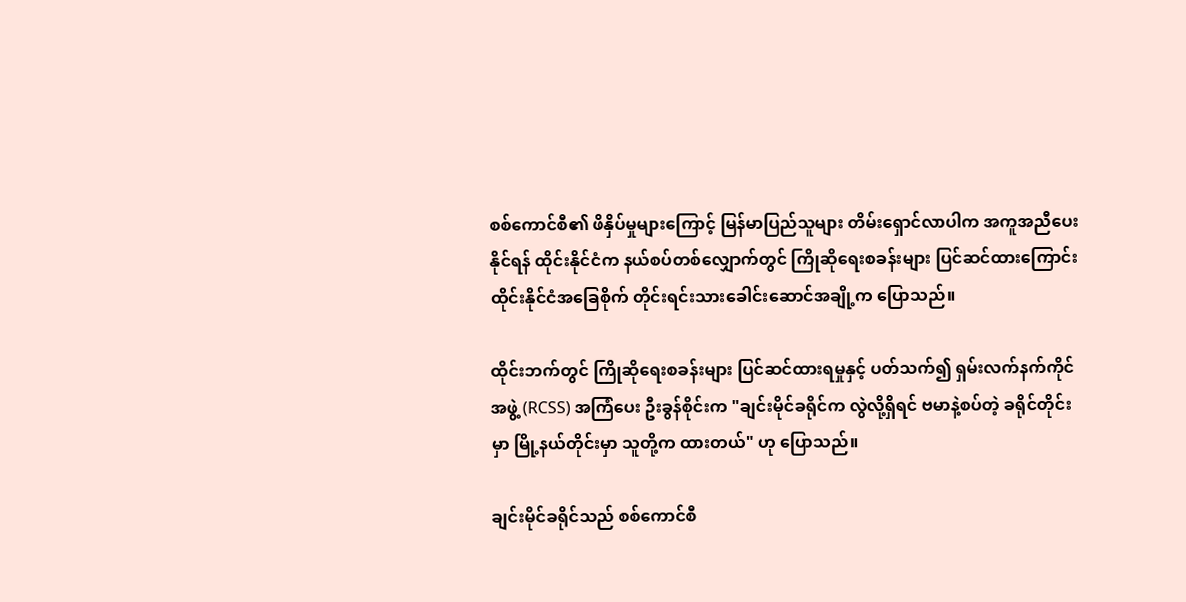စစ်ကောင်စီ၏ ဖိနှိပ်မှုများကြောင့် မြန်မာပြည်သူများ တိမ်းရှောင်လာပါက အကူအညီပေးနိုင်ရန် ထိုင်းနိုင်ငံက နယ်စပ်တစ်လျှောက်တွင် ကြိုဆိုရေးစခန်းများ ပြင်ဆင်ထားကြောင်း ထိုင်းနိုင်ငံအခြေစိုက် တိုင်းရင်းသားခေါင်းဆောင်အချို့က ပြောသည်။

ထိုင်းဘက်တွင် ကြိုဆိုရေးစခန်းများ ပြင်ဆင်ထားရမှုနှင့် ပတ်သက်၍ ရှမ်းလက်နက်ကိုင်အဖွဲ့ (RCSS) အကြံပေး ဦးခွန်စိုင်းက "ချင်းမိုင်ခရိုင်က လွဲလို့ရှိရင် ဗမာနဲ့စပ်တဲ့ ခရိုင်တိုင်းမှာ မြို့နယ်တိုင်းမှာ သူတို့က ထားတယ်" ဟု ပြောသည်။

ချင်းမိုင်ခရိုင်သည် စစ်ကောင်စီ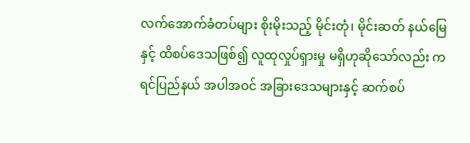လက်အောက်ခံတပ်များ စိုးမိုးသည့် မိုင်းတုံ၊ မိုင်းဆတ် နယ်မြေနှင့် ထိစပ်ဒေသဖြစ်၍ လူထုလှုပ်ရှားမှု မရှိဟုဆိုသော်လည်း ကရင်ပြည်နယ် အပါအဝင် အခြားဒေသများနှင့် ဆက်စပ်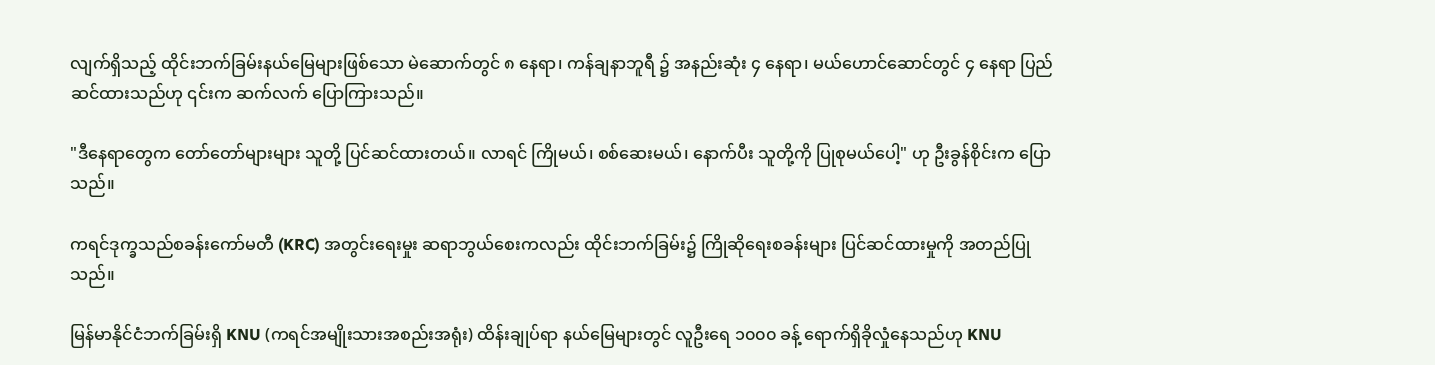လျက်ရှိသည့် ထိုင်းဘက်ခြမ်းနယ်မြေများဖြစ်သော မဲ‌ဆောက်တွင် ၈ နေရာ၊ ကန်ချနာဘူရီ ၌ အနည်းဆုံး ၄ နေရာ၊ မယ်ဟောင်ဆောင်တွင် ၄ နေရာ ပြည်ဆင်ထားသည်ဟု ၎င်းက ဆက်လက် ပြောကြားသည်။

"ဒီနေရာတွေက တော်တော်များများ သူတို့ ပြင်ဆင်ထားတယ်။ လာရင် ကြိုမယ်၊ စစ်ဆေးမယ်၊ နောက်ပီး သူတို့ကို ပြုစုမယ်ပေါ့" ဟု ဦးခွန်စိုင်းက ပြောသည်။

ကရင်ဒုက္ခသည်စခန်းကော်မတီ (KRC) အတွင်းရေးမှုး ဆရာဘွယ်စေးကလည်း ထိုင်းဘက်ခြမ်း၌ ကြိုဆိုရေးစခန်းများ ပြင်ဆင်ထားမှုကို အတည်ပြုသည်။

မြန်မာနိုင်ငံဘက်ခြမ်းရှိ KNU (ကရင်အမျိုးသားအစည်းအရုံး) ထိန်းချုပ်ရာ နယ်မြေများတွင် လူဦးရေ ၁၀၀၀ ခန့် ရောက်ရှိခိုလှုံနေသည်ဟု KNU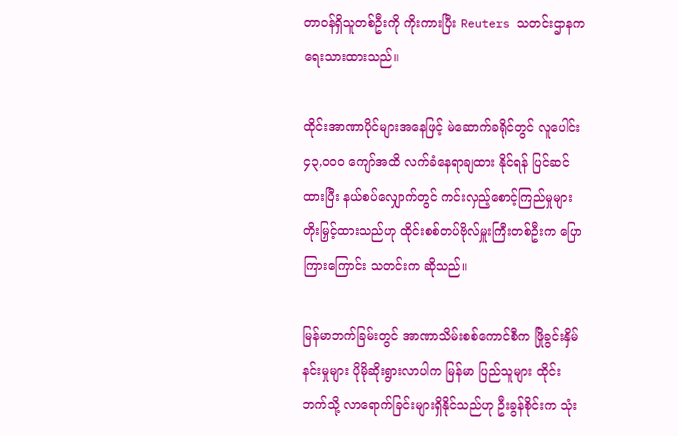တာဝန်ရှိသူတစ်ဦးကို ကိုးကားပြီး Reuters သတင်းဌာနက ရေးသားထားသည်။

ထိုင်းအာဏာပိုင်များအနေဖြင့် မဲဆောက်ခရိုင်တွင် လူပေါင်း ၄၃,၀၀၀ ကျော်အထိ လက်ခံနေရာချထား နိုင်ရန် ပြင်ဆင်ထားပြီး နယ်စပ်လျှောက်တွင် ကင်းလှည့်စောင့်ကြည်မှုများ တိုးမြှင့်ထားသည်ဟု ထိုင်းစစ်တပ်ဗိုလ်မှူးကြီးတစ်ဦးက ပြောကြားကြောင်း သတင်းက ဆိုသည်။

မြန်မာဘက်ခြမ်းတွင် အာဏာသိမ်းစစ်ကောင်စီက ဖြိုခွင်းနှိမ်နင်းမှုများ ပိုမိုဆိုးရွားလာပါက မြန်မာ ပြည်သူများ ထိုင်းဘက်သို့ လာရောက်ခြင်းများရှိနိုင်သည်ဟု ဦးခွန်စိုင်းက သုံး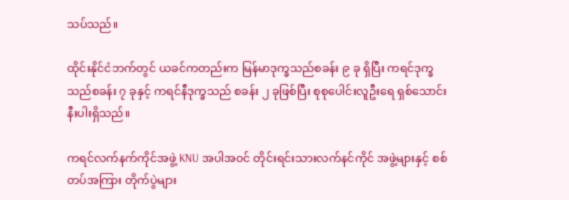သပ်သည်။

ထိုင်းနိုင်ငံဘက်တွင် ယခင်ကတည်းက မြန်မာဒုက္ခသည်စခန်း ၉ ခု ရှိပြီး ကရင်ဒုက္ခသည်စခန်း ၇ ခုနှင့် ကရင်နီဒုက္ခသည် စခန်း ၂ ခုဖြစ်ပြီး စုစုပေါင်းလူဦးရေ ရှစ်သောင်းနီးပါးရှိသည်။

ကရင်လက်နက်ကိုင်အဖွဲ့ KNU အပါအဝင် တိုင်းရင်းသားလက်နင်ကိုင် အဖွဲ့များနှင့် စစ်တပ်အကြား တိုက်ပွဲများ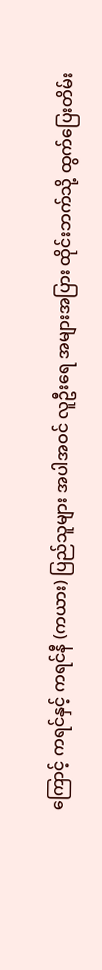ကြောင့် ကရင်နှင့် ကရင်နီ (ကယား) ပြည်သူများ အပါအဝင် လူဦးရေ အများအပြား ထိုင်းဘက်သို့ ထွက်ပြေးတိမ်း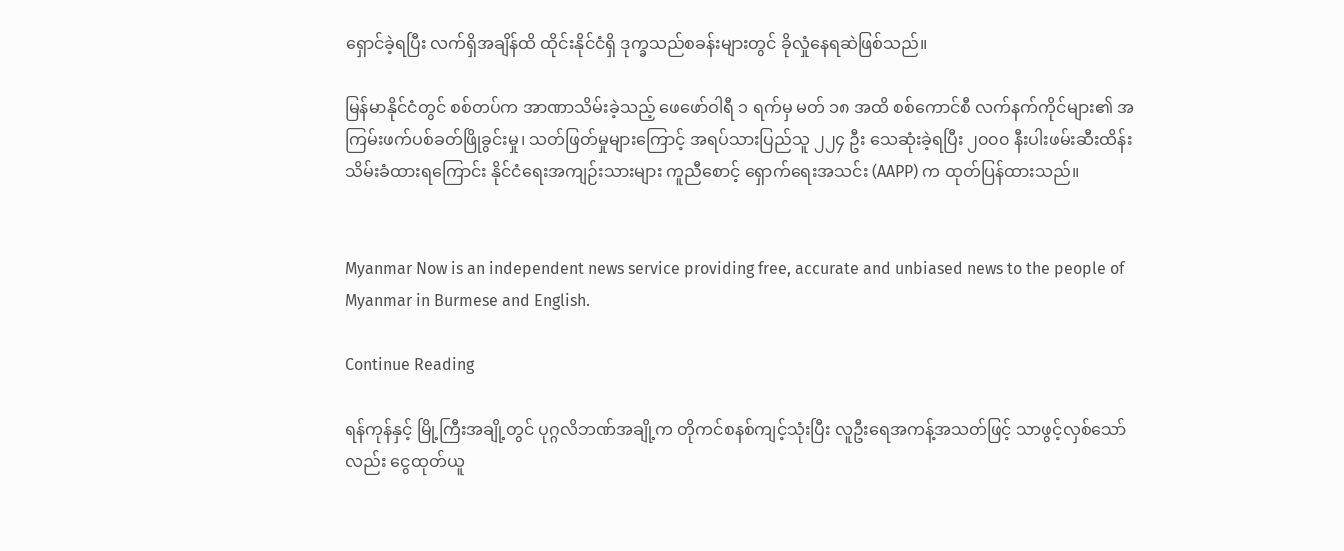ရှောင်ခဲ့ရပြီး လက်ရှိအချိန်ထိ ထိုင်းနိုင်ငံရှိ ဒုက္ခသည်စခန်းများတွင် ခိုလှုံနေရဆဲဖြစ်သည်။

မြန်မာနိုင်ငံတွင် စစ်တပ်က အာဏာသိမ်းခဲ့သည့် ဖေဖော်ဝါရီ ၁ ရက်မှ မတ် ၁၈ အထိ စစ်ကောင်စီ လက်နက်ကိုင်များ၏ အကြမ်းဖက်ပစ်ခတ်ဖြိုခွင်းမှု၊ သတ်ဖြတ်မှုများကြောင့် အရပ်သားပြည်သူ ၂၂၄ ဦး သေဆုံးခဲ့ရပြီး ၂၀၀၀ နီးပါးဖမ်းဆီးထိန်းသိမ်းခံထားရကြောင်း နိုင်ငံရေးအကျဉ်းသားများ ကူညီစောင့် ရှောက်ရေးအသင်း (AAPP) က ထုတ်ပြန်ထားသည်။


Myanmar Now is an independent news service providing free, accurate and unbiased news to the people of Myanmar in Burmese and English.

Continue Reading

ရန်ကုန်နှင့် မြို့ကြီးအချို့တွင် ပုဂ္ဂလိဘဏ်အချို့က တိုကင်စနစ်ကျင့်သုံးပြီး လူဦးရေအကန့်အသတ်ဖြင့် သာဖွင့်လှစ်သော်လည်း ငွေထုတ်ယူ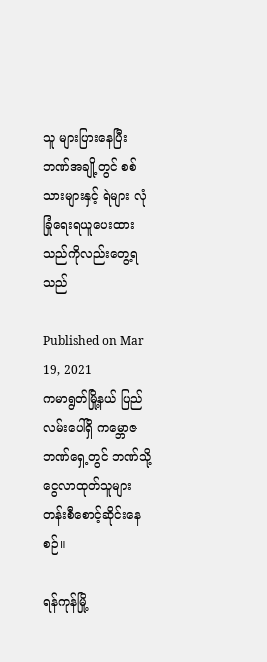သူ များပြားနေပြီး ဘဏ်အချို့တွင် စစ်သားများနှင့် ရဲများ လုံခြုံရေးရယူပေးထားသည်ကိုလည်းတွေ့ရသည်

Published on Mar 19, 2021
ကမာရွတ်မြို့နယ် ပြည်လမ်းပေါ်ရှိ ကမ္ဘောဇဘဏ်ရှေ့တွင် ဘဏ်သို့ငွေလာထုတ်သူများ တန်းစီစောင့်ဆိုင်းနေစဉ်။

ရန်ကုန်မြို့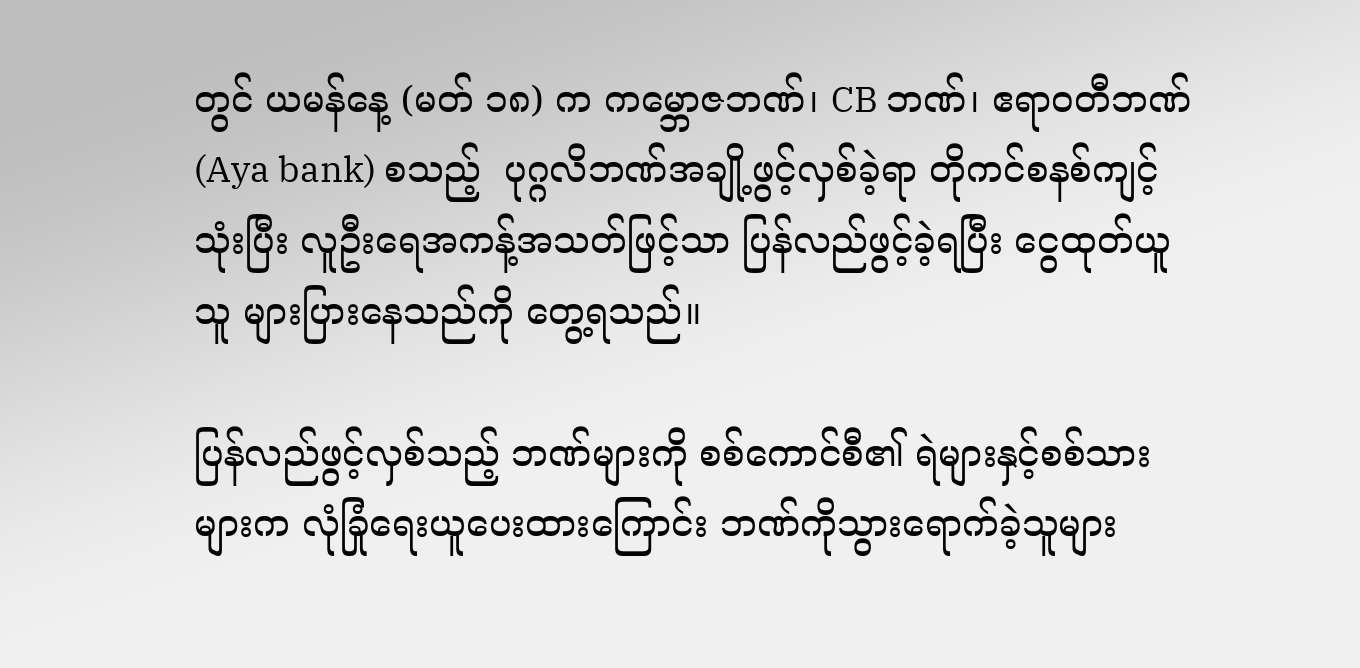တွင် ယမန်နေ့ (မတ် ၁၈) က ကမ္ဘောဇဘဏ်၊ CB ဘဏ်၊ ဧရာဝတီဘဏ်(Aya bank) စသည့်  ပုဂ္ဂလိဘဏ်အချို့ဖွင့်လှစ်ခဲ့ရာ တိုကင်စနစ်ကျင့်သုံးပြီး လူဦးရေအကန့်အသတ်ဖြင့်သာ ပြန်လည်ဖွင့်ခဲ့ရပြီး ငွေထုတ်ယူသူ များပြားနေသည်ကို တွေ့ရသည်။

ပြန်လည်ဖွင့်လှစ်သည့် ဘဏ်များကို စစ်ကောင်စီ၏ ရဲများနှင့်စစ်သားများက လုံခြုံရေးယူပေးထားကြောင်း ဘဏ်ကိုသွားရောက်ခဲ့သူများ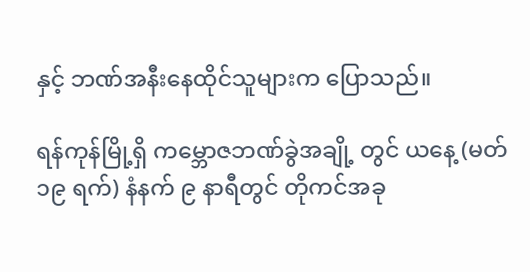နှင့် ဘဏ်အနီးနေထိုင်သူများက ပြောသည်။

ရန်ကုန်မြို့ရှိ ကမ္ဘောဇဘဏ်ခွဲအချို့ တွင် ယနေ့ (မတ် ၁၉ ရက်) နံနက် ၉ နာရီတွင် တိုကင်အခု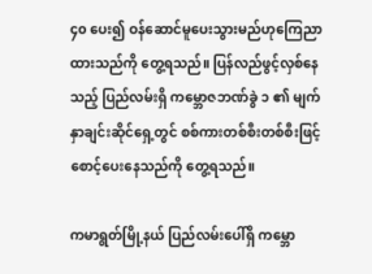၄၀ ပေး၍ ဝန်ဆောင်မူပေးသွားမည်ဟုကြေညာထားသည်ကို တွေ့ရသည်။ ပြန်လည်ဖွင့်လှစ်နေသည့် ပြည်လမ်းရှိ ကမ္ဘောဇဘဏ်ခွဲ ၁ ၏ မျက်နှာချင်းဆိုင်ရှေ့တွင် စစ်ကားတစ်စီးတစ်စီးဖြင့် စောင့်ပေးနေသည်ကို တွေ့ရသည်။

ကမာရွတ်မြို့နယ် ပြည်လမ်းပေါ်ရှိ ကမ္ဘော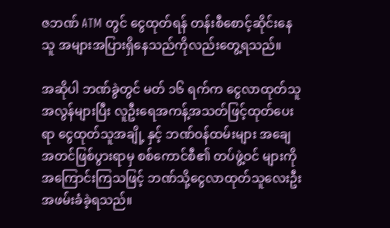ဇဘဏ် ATM တွင် ငွေထုတ်ရန် တန်းစီစောင့်ဆိုင်းနေသူ အများအပြားရှိနေသည်ကိုလည်းတွေ့ရသည်။

အဆိုပါ ဘဏ်ခွဲတွင် မတ် ၁၆ ရက်က ငွေလာထုတ်သူအလွန်များပြီး လူဦးရေအကန့်အသတ်ဖြင့်ထုတ်ပေးရာ ငွေထုတ်သူအချို့ နှင့် ဘဏ်ဝန်ထမ်းများ အချေအတင်ဖြစ်ပွားရာမှ စစ်ကောင်စီ၏ တပ်ဖွဲ့ဝင် များကိုအကြောင်းကြသဖြင့် ဘဏ်သို့ငွေလာထုတ်သူလေးဦး အဖမ်းခံခဲ့ရသည်။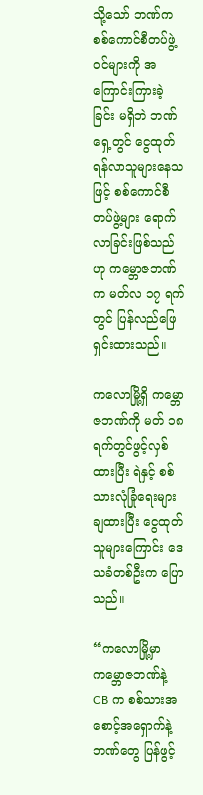သို့သော် ဘဏ်က စစ်ကောင်စီတပ်ဖွဲ့ဝင်များကို အကြောင်းကြားခဲ့ခြင်း မရှိဘဲ ဘဏ်ရှေ့တွင် ငွေထုတ်ရန်လာသူများနေသဖြင့် စစ်ကောင်စီတပ်ဖွဲ့များ ရောက်လာခြင်းဖြစ်သည်ဟု ကမ္ဘောဇဘဏ်က မတ်လ ၁၇ ရက်တွင် ပြန်လည်ဖြေရှင်းထားသည်။

ကလောမြို့ရှိ ကမ္ဘောဇဘဏ်ကို မတ် ၁၈ ရက်တွင်ဖွင့်လှစ်ထားပြီး ရဲနှင့် စစ်သားလုံခြုံရေးများချထားပြီး ငွေထုတ်သူများကြောင်း ဒေသခံတစ်ဦးက ပြောသည်။

“ကလောမြို့မှာ ကမ္ဘောဇဘဏ်နဲ့ CB က စစ်သားအစောင့်အရှောက်နဲ့ ဘဏ်တွေ ပြန်ဖွင့်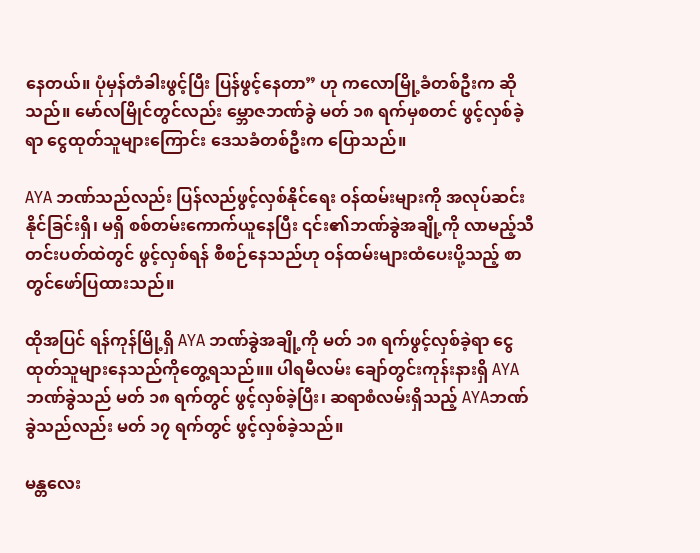နေတယ်။ ပုံမှန်တံခါးဖွင့်ပြီး ပြန်ဖွင့်နေတာ” ဟု ကလောမြို့ခံတစ်ဦးက ဆိုသည်။ မော်လမြိုင်တွင်လည်း မ္ဘောဇဘဏ်ခွဲ မတ် ၁၈ ရက်မှစတင် ဖွင့်လှစ်ခဲ့ရာ ငွေထုတ်သူများကြောင်း ဒေသခံတစ်ဦးက ပြောသည်။

AYA ဘဏ်သည်လည်း ပြန်လည်ဖွင့်လှစ်နိုင်ရေး ဝန်ထမ်းများကို အလုပ်ဆင်းနိုင်ခြင်းရှိ၊ မရှိ စစ်တမ်းကောက်ယူနေပြီး ၎င်း၏ဘဏ်ခွဲအချို့ကို လာမည့်သီတင်းပတ်ထဲတွင် ဖွင့်လှစ်ရန် စီစဉ်နေသည်ဟု ဝန်ထမ်းများထံပေးပို့သည့် စာတွင်ဖော်ပြထားသည်။

ထိုအပြင် ရန်ကုန်မြို့ရှိ AYA ဘဏ်ခွဲအချို့ကို မတ် ၁၈ ရက်ဖွင့်လှစ်ခဲ့ရာ ငွေထုတ်သူများနေသည်ကိုတွေ့ရသည်။။ ပါရမီလမ်း ချော်တွင်းကုန်းနားရှိ AYA ဘဏ်ခွဲသည် မတ် ၁၈ ရက်တွင် ဖွင့်လှစ်ခဲ့ပြီး၊ ဆရာစံလမ်းရှိသည့် AYAဘဏ်ခွဲသည်လည်း မတ် ၁၇ ရက်တွင် ဖွင့်လှစ်ခဲ့သည်။

မန္တလေး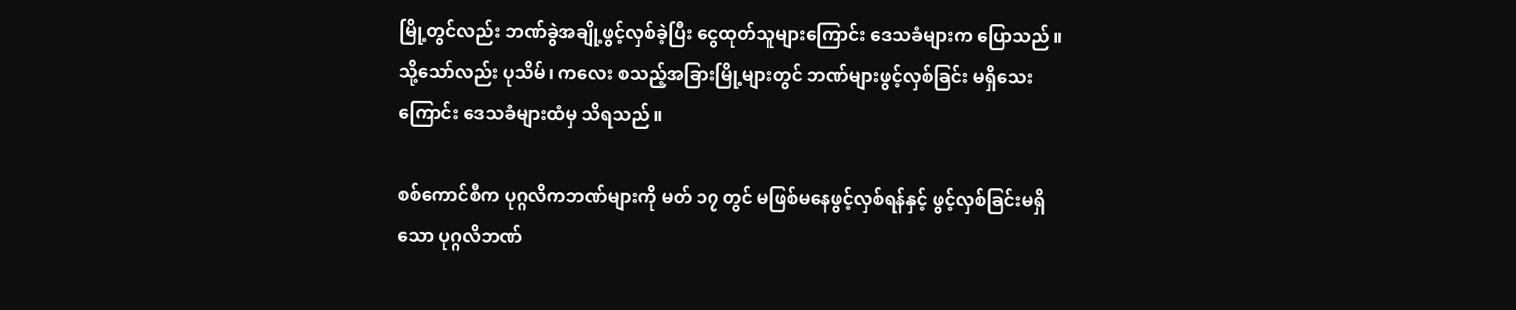မြို့တွင်လည်း ဘဏ်ခွဲအချို့ဖွင့်လှစ်ခဲ့ပြီး ငွေထုတ်သူများကြောင်း ဒေသခံများက ပြောသည်။ သို့သော်လည်း ပုသိမ်၊ ကလေး စသည့်အခြားမြို့များတွင် ဘဏ်များဖွင့်လှစ်ခြင်း မရှိသေးကြောင်း ဒေသခံများထံမှ သိရသည်။

စစ်ကောင်စီက ပုဂ္ဂလိကဘဏ်များကို မတ် ၁၇ တွင် မဖြစ်မနေဖွင့်လှစ်ရန်နှင့် ဖွင့်လှစ်ခြင်းမရှိသော ပုဂ္ဂလိဘဏ်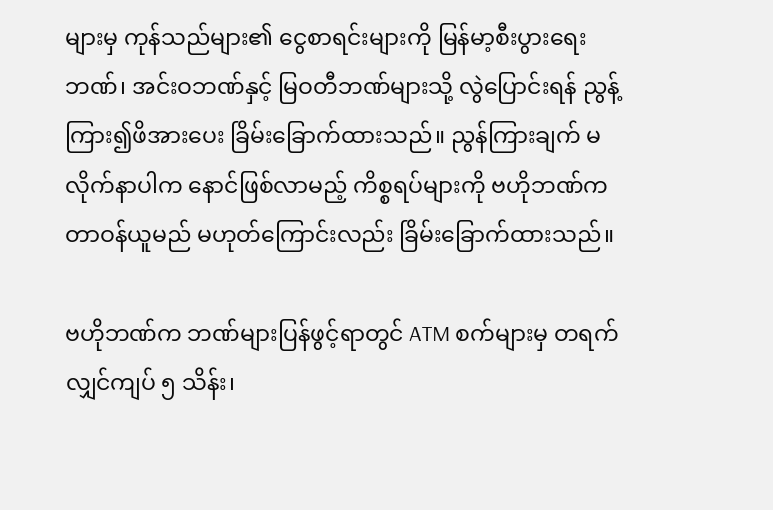များမှ ကုန်သည်များ၏ ငွေစာရင်းများကို မြန်မာ့စီးပွားရေးဘဏ်၊ အင်းဝဘဏ်နှင့် မြဝတီဘဏ်များသို့ လွဲပြောင်းရန် ညွန့်ကြား၍ဖိအားပေး ခြိမ်းခြောက်ထားသည်။ ညွန်ကြားချက် မလိုက်နာပါက နောင်ဖြစ်လာမည့် ကိစ္စရပ်များကို ဗဟိုဘဏ်က တာဝန်ယူမည် မဟုတ်ကြောင်းလည်း ခြိမ်းခြောက်ထားသည်။

ဗဟိုဘဏ်က ဘဏ်များပြန်ဖွင့်ရာတွင် ATM စက်များမှ တရက်လျှင်ကျပ် ၅ သိန်း၊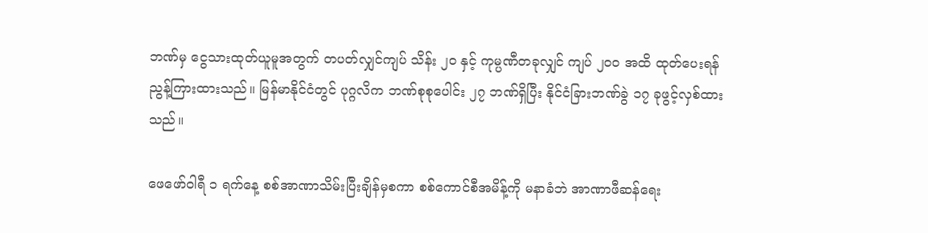ဘဏ်မှ ငွေသားထုတ်ယူမူအတွက် တပတ်လျှင်ကျပ် သိန်း ၂၀ နှင့် ကုမ္ပဏီတခုလျှင် ကျပ် ၂၀၀ အထိ ထုတ်ပေးရန် ညွန့်ကြားထားသည်။ မြန်မာနိုင်ငံတွင် ပုဂ္ဂလိက ဘဏ်စုစုပေါင်း ၂၇ ဘဏ်ရှိပြီး နိုင်ငံခြားဘဏ်ခွဲ ၁၇ ခုဖွင့်လှစ်ထားသည်။

ဖေဖော်ဝါရီ ၁ ရက်နေ့ စစ်အာဏာသိမ်းပြီးချိန်မှစကာ စစ်ကောင်စီအမိန့်ကို မနာခံဘဲ အာဏာဖီဆန်ရေး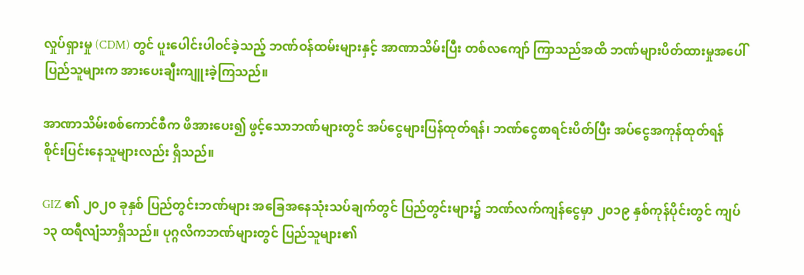လှုပ်ရှားမှု (CDM) တွင် ပူးပေါင်းပါဝင်ခဲ့သည့် ဘဏ်ဝန်ထမ်းများနှင့် အာဏာသိမ်းပြီး တစ်လကျော် ကြာသည်အထိ ဘဏ်များပိတ်ထားမှုအပေါ်  ပြည်သူများက အားပေးချီးကျူးခဲ့ကြသည်။

အာဏာသိမ်းစစ်ကောင်စီက ဖိအားပေး၍ ဖွင့်သောဘဏ်များတွင် အပ်ငွေများပြန်ထုတ်ရန်၊ ဘဏ်ငွေစာရင်းပိတ်ပြီး အပ်ငွေအကုန်ထုတ်ရန် စိုင်းပြင်းနေသူများလည်း ရှိသည်။

GIZ ၏ ၂၀၂၀ ခုနှစ် ပြည်တွင်းဘဏ်များ အခြေအနေသုံးသပ်ချက်တွင် ပြည်တွင်းများ၌ ဘဏ်လက်ကျန်ငွေမှာ ၂၀၁၉ နှစ်ကုန်ပိုင်းတွင် ကျပ် ၁၃ ထရီလျံသာရှိသည်။ ပုဂ္ဂလိကဘဏ်များတွင် ပြည်သူများ၏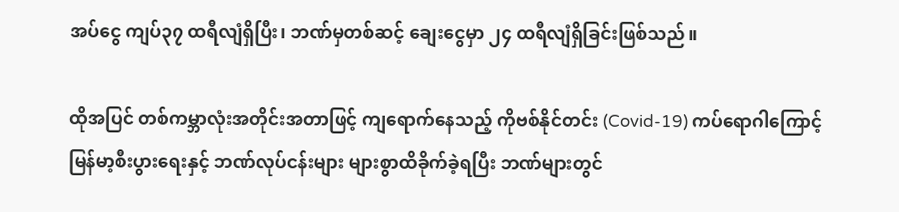အပ်ငွေ ကျပ်၃၇ ထရီလျံရှိပြီး၊ ဘဏ်မှတစ်ဆင့် ချေးငွေမှာ ၂၄ ထရီလျံရှိခြင်းဖြစ်သည်။

ထိုအပြင် တစ်ကမ္ဘာလုံးအတိုင်းအတာဖြင့် ကျရောက်နေသည့် ကိုဗစ်နိုင်တင်း (Covid-19) ကပ်ရောဂါကြောင့် မြန်မာ့စီးပွားရေးနှင့် ဘဏ်လုပ်ငန်းများ များစွာထိခိုက်ခဲ့ရပြီး ဘဏ်များတွင်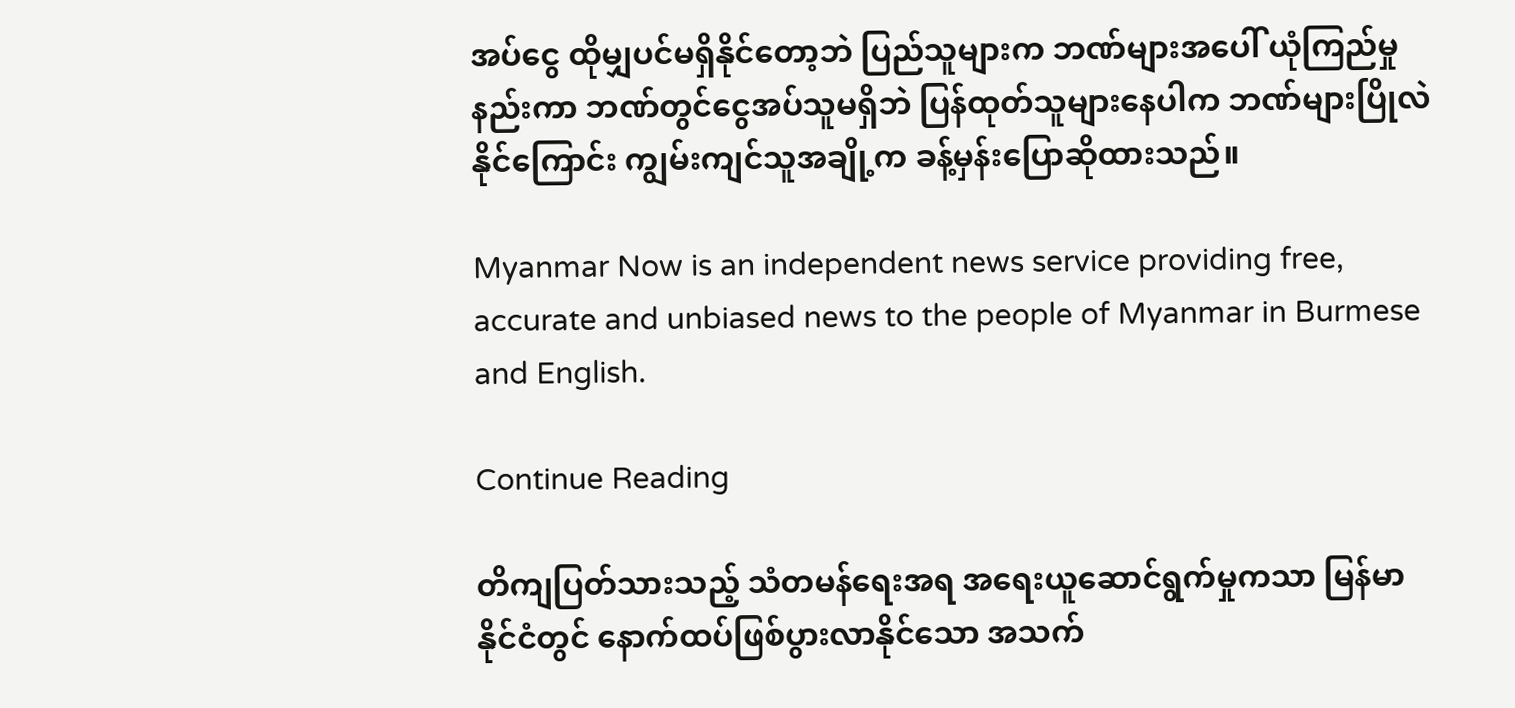အပ်ငွေ ထိုမျှပင်မရှိနိုင်တော့ဘဲ ပြည်သူများက ဘဏ်များအပေါ် ယုံကြည်မှုနည်းကာ ဘဏ်တွင်ငွေအပ်သူမရှိဘဲ ပြန်ထုတ်သူများနေပါက ဘဏ်များပြိုလဲနိုင်ကြောင်း ကျွမ်းကျင်သူအချို့က ခန့်မှန်းပြောဆိုထားသည်။

Myanmar Now is an independent news service providing free, accurate and unbiased news to the people of Myanmar in Burmese and English.

Continue Reading

တိကျပြတ်သားသည့် သံတမန်ရေးအရ အရေးယူဆောင်ရွက်မှုကသာ မြန်မာနိုင်ငံတွင် နောက်ထပ်ဖြစ်ပွားလာနိုင်သော အသက်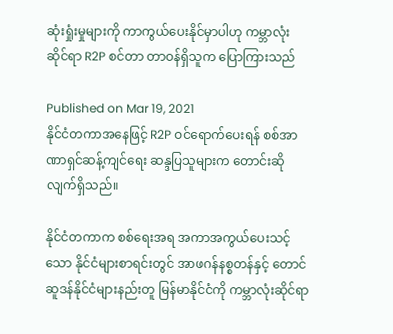ဆုံးရှုံးမှုများကို ကာကွယ်ပေးနိုင်မှာပါဟု ကမ္ဘာလုံးဆိုင်ရာ R2P စင်တာ တာဝန်ရှိသူက ပြောကြားသည်

Published on Mar 19, 2021
နိုင်ငံတကာအနေဖြင့် R2P ဝင်ရောက်ပေးရန် စစ်အာဏာရှင်ဆန့်ကျင်ရေး ဆန္ဒပြသူများက တောင်းဆိုလျက်ရှိသည်။

နိုင်ငံတကာက စစ်ရေးအရ အကာအကွယ်ပေးသင့်သော နိုင်ငံများစာရင်းတွင် အာဖဂန်နစ္စတန်နှင့် တောင်ဆူဒန်နိုင်ငံများနည်းတူ မြန်မာနိုင်ငံကို ကမ္ဘာလုံးဆိုင်ရာ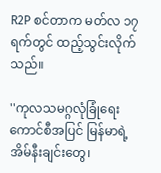R2P စင်တာက မတ်လ ၁၇ ရက်တွင် ထည့်သွင်းလိုက်သည်။

''ကုလသမဂ္ဂလုံခြုံရေးကောင်စီအပြင် မြန်မာရဲ့အိမ်နီးချင်းတွေ၊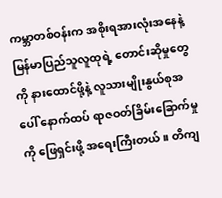ကမ္ဘာတစ်ဝန်းက အစိုးရအားလုံးအနေနဲ့ မြန်မာပြည်သူလူထုရဲ့ တောင်းဆိုမှုတွေကို နားထောင်ဖို့နဲ့ လူသားမျိုးနွယ်စုအပေါ် နောက်ထပ် ရာဇဝတ်ခြိမ်းခြောက်မှုကို ဖြေရှင်းဖို့ အရေးကြီးတယ်။ တိကျ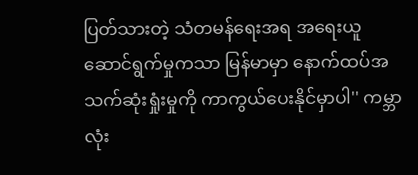ပြတ်သားတဲ့ သံတမန်ရေးအရ အရေးယူဆောင်ရွက်မှုကသာ မြန်မာမှာ နောက်ထပ်အသက်ဆုံးရှုံးမှုကို ကာကွယ်ပေးနိုင်မှာပါ'' ကမ္ဘာလုံး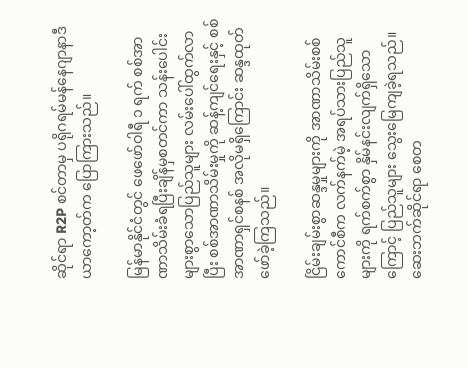ဆိုင်ရာ R2P စင်တာမှ ပရိုဂရမ်မန်နေဂျာနာဒီယာကော့တ်က ပြောကြားသည်။

မြန်မာနိုင်ငံတွင် ဖေဖော်ဝါရီ ၁ ရက် စစ်အာဏာသိမ်းခံရပြီးချိန်မှစတင်ကာ သန်းပေါင်းများစွာသောပြည်သူများ လမ်းပေါ်ထွက်လာပြီး စစ်အာဏာသိမ်းမှုကို ဆန့်ကျင်ရေးနှင့် စစ်အာဏာရှင်စနစ် အလိုမရှိကြောင်း ဆန္ဒထုတ်ဖော်ခဲ့ကြသည်။

ငြိမ်းချမ်းစွာဆန္ဒမှုများကို အာဏာသိမ်းစစ်ကောင်စီက လက်နက်မဲ့ အရပ်သားပြည်သူများကို ရက်စက်စွာ နှိမ်နင်းလျက်ရှိသောကြောင့် ပြည်သူများ သွေးမြေကျခဲ့ရသည်။ ဆေးဘက်ဆိုင်ရာ စေတ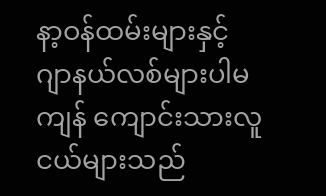နာ့ဝန်ထမ်းများနှင့် ဂျာနယ်လစ်များပါမကျန် ကျောင်းသားလူငယ်များသည်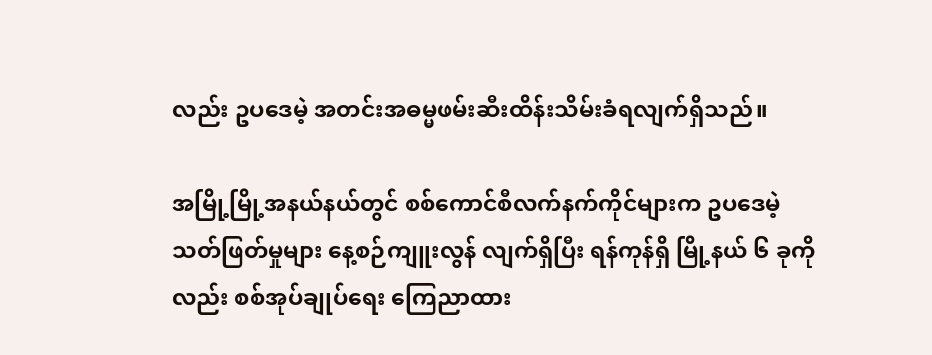လည်း ဥပဒေမဲ့ အတင်းအဓမ္မဖမ်းဆီးထိန်းသိမ်းခံရလျက်ရှိသည်။

အမြို့မြို့အနယ်နယ်တွင် စစ်ကောင်စီလက်နက်ကိုင်များက ဥပဒေမဲ့သတ်ဖြတ်မှုများ နေ့စဉ်ကျူးလွန် လျက်ရှိပြီး ရန်ကုန်ရှိ မြို့နယ် ၆ ခုကိုလည်း စစ်အုပ်ချုပ်ရေး ကြေညာထား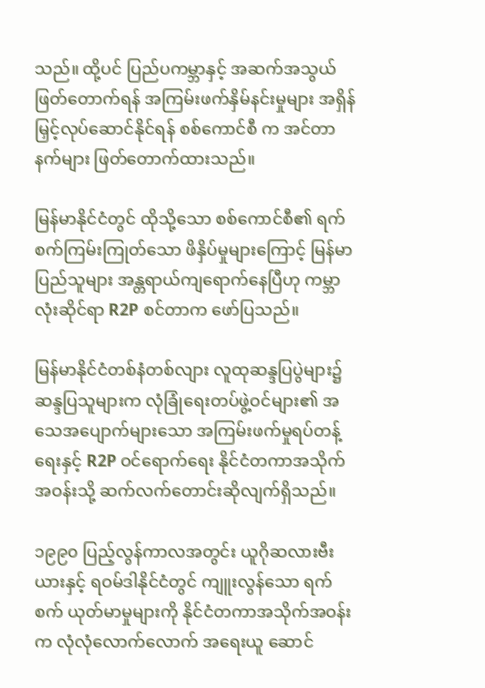သည်။ ထို့ပင် ပြည်ပကမ္ဘာနှင့် အဆက်အသွယ်ဖြတ်တောက်ရန် အကြမ်းဖက်နှိမ်နင်းမှုများ အရှိန်မြှင့်လုပ်ဆောင်နိုင်ရန် စစ်ကောင်စီ က အင်တာနက်များ ဖြတ်တောက်ထားသည်။

မြန်မာနိုင်ငံတွင် ထိုသို့သော စစ်ကောင်စီ၏ ရက်စက်ကြမ်းကြုတ်သော ဖိနှိပ်မှုများကြောင့် မြန်မာပြည်သူများ အန္တရာယ်ကျရောက်နေပြီဟု ကမ္ဘာလုံးဆိုင်ရာ R2P စင်တာက ဖော်ပြသည်။

မြန်မာနိုင်ငံတစ်နံတစ်လျား လူထုဆန္ဒပြပွဲများ၌ ဆန္ဒပြသူများက လုံခြုံရေးတပ်ဖွဲ့ဝင်များ၏ အသေအပျောက်များသော အကြမ်းဖက်မှုရပ်တန့်ရေးနှင့် R2P ဝင်ရောက်ရေး နိုင်ငံတကာအသိုက်အဝန်းသို့ ဆက်လက်တောင်းဆိုလျက်ရှိသည်။

၁၉၉၀ ပြည့်လွန်ကာလအတွင်း ယူဂိုဆလားဗီးယားနှင့် ရဝမ်ဒါနိုင်ငံတွင် ကျူးလွန်သော ရက်စက် ယုတ်မာမှုများကို နိုင်ငံတကာအသိုက်အဝန်းက လုံလုံလောက်လောက် အရေးယူ ဆောင်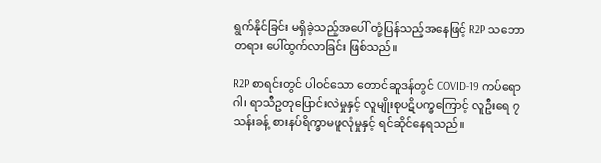ရွက်နိုင်ခြင်း မရှိခဲ့သည့်အပေါ် တုံ့ပြန်သည့်အနေဖြင့် R2P သဘောတရား ပေါ်ထွက်လာခြင်း ဖြစ်သည်။

R2P စာရင်းတွင် ပါဝင်သော တောင်ဆူဒန်တွင် COVID-19 ကပ်ရောဂါ၊ ရာသီဥတုပြောင်းလဲမှုနှင့် လူမျိုးစုပဋိပက္ခကြောင့် လူဦးရေ ၇ သန်းခန့် စားနပ်ရိက္ခာမဖူလုံမှုနှင့် ရင်ဆိုင်နေရသည်။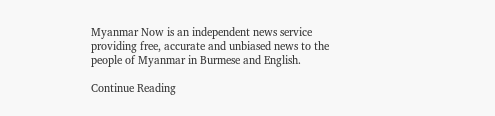Myanmar Now is an independent news service providing free, accurate and unbiased news to the people of Myanmar in Burmese and English.

Continue Reading